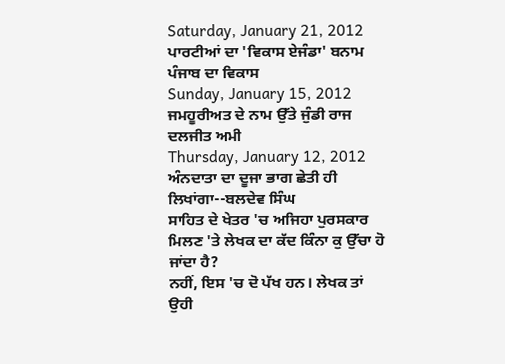Saturday, January 21, 2012
ਪਾਰਟੀਆਂ ਦਾ 'ਵਿਕਾਸ ਏਜੰਡਾ' ਬਨਾਮ ਪੰਜਾਬ ਦਾ ਵਿਕਾਸ
Sunday, January 15, 2012
ਜਮਹੂਰੀਅਤ ਦੇ ਨਾਮ ਉੱਤੇ ਜੁੰਡੀ ਰਾਜ
ਦਲਜੀਤ ਅਮੀ
Thursday, January 12, 2012
ਅੰਨਦਾਤਾ ਦਾ ਦੂਜਾ ਭਾਗ ਛੇਤੀ ਹੀ ਲਿਖਾਂਗਾ--ਬਲਦੇਵ ਸਿੰਘ
ਸਾਹਿਤ ਦੇ ਖੇਤਰ 'ਚ ਅਜਿਹਾ ਪੁਰਸਕਾਰ ਮਿਲਣ 'ਤੇ ਲੇਖਕ ਦਾ ਕੱਦ ਕਿੰਨਾ ਕੁ ਉੱਚਾ ਹੋ ਜਾਂਦਾ ਹੈ?
ਨਹੀਂ, ਇਸ 'ਚ ਦੋ ਪੱਖ ਹਨ। ਲੇਖਕ ਤਾਂ ਉਹੀ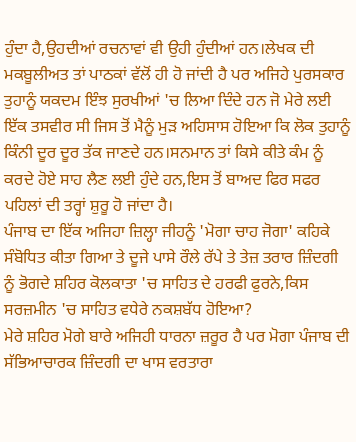ਹੁੰਦਾ ਹੈ,ਉਹਦੀਆਂ ਰਚਨਾਵਾਂ ਵੀ ਉਹੀ ਹੁੰਦੀਆਂ ਹਨ।ਲੇਖਕ ਦੀ ਮਕਬੂਲੀਅਤ ਤਾਂ ਪਾਠਕਾਂ ਵੱਲੋਂ ਹੀ ਹੋ ਜਾਂਦੀ ਹੈ ਪਰ ਅਜਿਹੇ ਪੁਰਸਕਾਰ ਤੁਹਾਨੂੰ ਯਕਦਮ ਇੰਝ ਸੁਰਖੀਆਂ 'ਚ ਲਿਆ ਦਿੰਦੇ ਹਨ ਜੋ ਮੇਰੇ ਲਈ ਇੱਕ ਤਸਵੀਰ ਸੀ ਜਿਸ ਤੋਂ ਮੈਨੂੰ ਮੁੜ ਅਹਿਸਾਸ ਹੋਇਆ ਕਿ ਲੋਕ ਤੁਹਾਨੂੰ ਕਿੰਨੀ ਦੂਰ ਦੂਰ ਤੱਕ ਜਾਣਦੇ ਹਨ।ਸਨਮਾਨ ਤਾਂ ਕਿਸੇ ਕੀਤੇ ਕੰਮ ਨੂੰ ਕਰਦੇ ਹੋਏ ਸਾਹ ਲੈਣ ਲਈ ਹੁੰਦੇ ਹਨ,ਇਸ ਤੋਂ ਬਾਅਦ ਫਿਰ ਸਫਰ ਪਹਿਲਾਂ ਦੀ ਤਰ੍ਹਾਂ ਸ਼ੁਰੂ ਹੋ ਜਾਂਦਾ ਹੈ।
ਪੰਜਾਬ ਦਾ ਇੱਕ ਅਜਿਹਾ ਜ਼ਿਲ੍ਹਾ ਜੀਹਨੂੰ 'ਮੋਗਾ ਚਾਹ ਜੋਗਾ' ਕਹਿਕੇ ਸੰਬੋਧਿਤ ਕੀਤਾ ਗਿਆ ਤੇ ਦੂਜੇ ਪਾਸੇ ਰੌਲੇ ਰੱਪੇ ਤੇ ਤੇਜ਼ ਤਰਾਰ ਜ਼ਿੰਦਗੀ ਨੂੰ ਭੋਗਦੇ ਸ਼ਹਿਰ ਕੋਲਕਾਤਾ 'ਚ ਸਾਹਿਤ ਦੇ ਹਰਫੀ ਫੁਰਨੇ,ਕਿਸ ਸਰਜ਼ਮੀਨ 'ਚ ਸਾਹਿਤ ਵਧੇਰੇ ਨਕਸ਼ਬੱਧ ਹੋਇਆ?
ਮੇਰੇ ਸ਼ਹਿਰ ਮੋਗੇ ਬਾਰੇ ਅਜਿਹੀ ਧਾਰਨਾ ਜ਼ਰੂਰ ਹੈ ਪਰ ਮੋਗਾ ਪੰਜਾਬ ਦੀ ਸੱਭਿਆਚਾਰਕ ਜ਼ਿੰਦਗੀ ਦਾ ਖਾਸ ਵਰਤਾਰਾ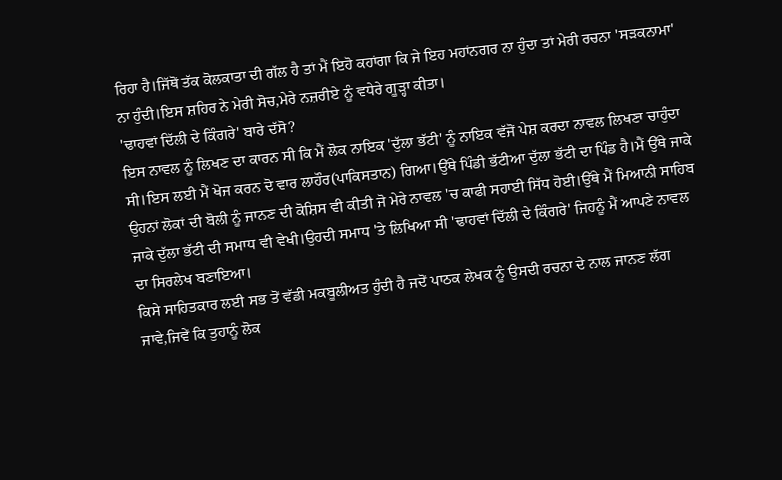ਰਿਹਾ ਹੈ।ਜਿੱਥੋਂ ਤੱਕ ਕੋਲਕਾਤਾ ਦੀ ਗੱਲ ਹੈ ਤਾਂ ਮੈਂ ਇਹੋ ਕਹਾਂਗਾ ਕਿ ਜੇ ਇਹ ਮਹਾਂਨਗਰ ਨਾ ਹੁੰਦਾ ਤਾਂ ਮੇਰੀ ਰਚਨਾ 'ਸੜਕਨਾਮਾ' ਨਾ ਹੁੰਦੀ।ਇਸ ਸ਼ਹਿਰ ਨੇ ਮੇਰੀ ਸੋਚ,ਮੇਰੇ ਨਜ਼ਰੀਏ ਨੂੰ ਵਧੇਰੇ ਗੂੜ੍ਹਾ ਕੀਤਾ।
'ਢਾਹਵਾਂ ਦਿੱਲੀ ਦੇ ਕਿੰਗਰੇ' ਬਾਰੇ ਦੱਸੋ?
ਇਸ ਨਾਵਲ ਨੂੰ ਲਿਖਣ ਦਾ ਕਾਰਨ ਸੀ ਕਿ ਮੈਂ ਲੋਕ ਨਾਇਕ 'ਦੁੱਲਾ ਭੱਟੀ' ਨੂੰ ਨਾਇਕ ਵੱਜੋਂ ਪੇਸ਼ ਕਰਦਾ ਨਾਵਲ ਲਿਖਣਾ ਚਾਹੁੰਦਾ ਸੀ।ਇਸ ਲਈ ਮੈਂ ਖੋਜ ਕਰਨ ਦੋ ਵਾਰ ਲਾਹੌਰ(ਪਾਕਿਸਤਾਨ) ਗਿਆ।ਉੱਥੇ ਪਿੰਡੀ ਭੱਟੀਆ ਦੁੱਲਾ ਭੱਟੀ ਦਾ ਪਿੰਡ ਹੈ।ਮੈਂ ਉੱਥੇ ਜਾਕੇ ਉਹਨਾਂ ਲੋਕਾਂ ਦੀ ਬੋਲੀ ਨੂੰ ਜਾਨਣ ਦੀ ਕੋਸ਼ਿਸ ਵੀ ਕੀਤੀ ਜੋ ਮੇਰੇ ਨਾਵਲ 'ਚ ਕਾਫੀ ਸਹਾਈ ਸਿੱਧ ਹੋਈ।ਉੱਥੇ ਮੈਂ ਮਿਆਨੀ ਸਾਹਿਬ ਜਾਕੇ ਦੁੱਲਾ ਭੱਟੀ ਦੀ ਸਮਾਧ ਵੀ ਵੇਖੀ।ਉਹਦੀ ਸਮਾਧ 'ਤੇ ਲਿਖਿਆ ਸੀ 'ਢਾਹਵਾਂ ਦਿੱਲੀ ਦੇ ਕਿੰਗਰੇ' ਜਿਹਨੂੰ ਮੈਂ ਆਪਣੇ ਨਾਵਲ ਦਾ ਸਿਰਲੇਖ ਬਣਾਇਆ।
ਕਿਸੇ ਸਾਹਿਤਕਾਰ ਲਈ ਸਭ ਤੋਂ ਵੱਡੀ ਮਕਬੂਲੀਅਤ ਹੁੰਦੀ ਹੈ ਜਦੋਂ ਪਾਠਕ ਲੇਖਕ ਨੂੰ ਉਸਦੀ ਰਚਨਾ ਦੇ ਨਾਲ ਜਾਨਣ ਲੱਗ ਜਾਵੇ,ਜਿਵੇਂ ਕਿ ਤੁਹਾਨੂੰ ਲੋਕ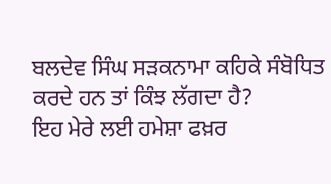ਬਲਦੇਵ ਸਿੰਘ ਸੜਕਨਾਮਾ ਕਹਿਕੇ ਸੰਬੋਧਿਤ ਕਰਦੇ ਹਨ ਤਾਂ ਕਿੰਝ ਲੱਗਦਾ ਹੈ?
ਇਹ ਮੇਰੇ ਲਈ ਹਮੇਸ਼ਾ ਫਖ਼ਰ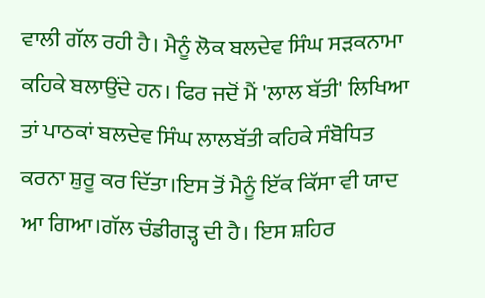ਵਾਲੀ ਗੱਲ ਰਹੀ ਹੈ। ਮੈਨੂੰ ਲੋਕ ਬਲਦੇਵ ਸਿੰਘ ਸੜਕਨਾਮਾ ਕਹਿਕੇ ਬਲਾਉਂਦੇ ਹਨ। ਫਿਰ ਜਦੋਂ ਮੈਂ 'ਲਾਲ ਬੱਤੀ' ਲਿਖਿਆ ਤਾਂ ਪਾਠਕਾਂ ਬਲਦੇਵ ਸਿੰਘ ਲਾਲਬੱਤੀ ਕਹਿਕੇ ਸੰਬੋਧਿਤ ਕਰਨਾ ਸ਼ੁਰੂ ਕਰ ਦਿੱਤਾ।ਇਸ ਤੋਂ ਮੈਨੂੰ ਇੱਕ ਕਿੱਸਾ ਵੀ ਯਾਦ ਆ ਗਿਆ।ਗੱਲ ਚੰਡੀਗੜ੍ਹ ਦੀ ਹੈ। ਇਸ ਸ਼ਹਿਰ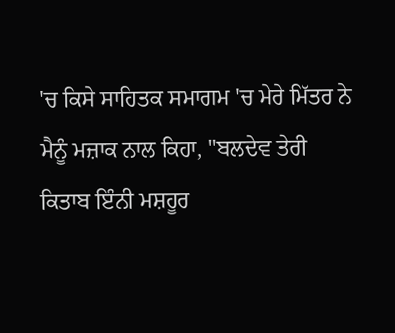'ਚ ਕਿਸੇ ਸਾਹਿਤਕ ਸਮਾਗਮ 'ਚ ਮੇਰੇ ਮਿੱਤਰ ਨੇ ਮੈਨੂੰ ਮਜ਼ਾਕ ਨਾਲ ਕਿਹਾ, "ਬਲਦੇਵ ਤੇਰੀ ਕਿਤਾਬ ਇੰਨੀ ਮਸ਼ਹੂਰ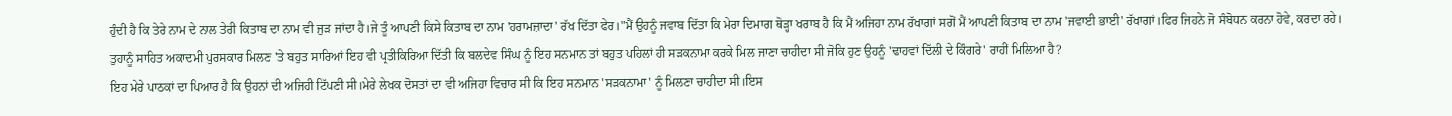ਹੁੰਦੀ ਹੈ ਕਿ ਤੇਰੇ ਨਾਮ ਦੇ ਨਾਲ ਤੇਰੀ ਕਿਤਾਬ ਦਾ ਨਾਮ ਵੀ ਜੁੜ ਜਾਂਦਾ ਹੈ।ਜੇ ਤੂੰ ਆਪਣੀ ਕਿਸੇ ਕਿਤਾਬ ਦਾ ਨਾਮ 'ਹਰਾਮਜ਼ਾਦਾ' ਰੱਖ ਦਿੱਤਾ ਫੇਰ।"ਮੈਂ ਉਹਨੂੰ ਜਵਾਬ ਦਿੱਤਾ ਕਿ ਮੇਰਾ ਦਿਮਾਗ ਥੋੜ੍ਹਾ ਖਰਾਬ ਹੈ ਕਿ ਮੈਂ ਅਜਿਹਾ ਨਾਮ ਰੱਖਾਗਾਂ ਸਗੋਂ ਮੈਂ ਆਪਣੀ ਕਿਤਾਬ ਦਾ ਨਾਮ 'ਜਵਾਈ ਭਾਈ' ਰੱਖਾਗਾਂ।ਫਿਰ ਜਿਹਨੇ ਜੋ ਸੰਬੋਧਨ ਕਰਨਾ ਹੋਵੇ, ਕਰਦਾ ਰਹੇ।
ਤੁਹਾਨੂੰ ਸਾਹਿਤ ਅਕਾਦਮੀ ਪੁਰਸਕਾਰ ਮਿਲਣ 'ਤੇ ਬਹੁਤ ਸਾਰਿਆਂ ਇਹ ਵੀ ਪ੍ਰਤੀਕਿਰਿਆ ਦਿੱਤੀ ਕਿ ਬਲਦੇਵ ਸਿੰਘ ਨੂੰ ਇਹ ਸਨਮਾਨ ਤਾਂ ਬਹੁਤ ਪਹਿਲਾਂ ਹੀ ਸੜਕਨਾਮਾ ਕਰਕੇ ਮਿਲ ਜਾਣਾ ਚਾਹੀਦਾ ਸੀ ਜੋਕਿ ਹੁਣ ਉਹਨੂੰ 'ਢਾਹਵਾਂ ਦਿੱਲੀ ਦੇ ਕਿੰਗਰੇ' ਰਾਹੀਂ ਮਿਲਿਆ ਹੈ?
ਇਹ ਮੇਰੇ ਪਾਠਕਾਂ ਦਾ ਪਿਆਰ ਹੈ ਕਿ ਉਹਨਾਂ ਦੀ ਅਜਿਹੀ ਟਿੱਪਣੀ ਸੀ।ਮੇਰੇ ਲੇਖਕ ਦੋਸਤਾਂ ਦਾ ਵੀ ਅਜਿਹਾ ਵਿਚਾਰ ਸੀ ਕਿ ਇਹ ਸਨਮਾਨ 'ਸੜਕਨਾਮਾ' ਨੂੰ ਮਿਲਣਾ ਚਾਹੀਦਾ ਸੀ।ਇਸ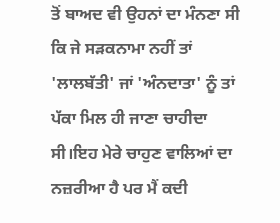ਤੋਂ ਬਾਅਦ ਵੀ ਉਹਨਾਂ ਦਾ ਮੰਨਣਾ ਸੀ ਕਿ ਜੇ ਸੜਕਨਾਮਾ ਨਹੀਂ ਤਾਂ 'ਲਾਲਬੱਤੀ' ਜਾਂ 'ਅੰਨਦਾਤਾ' ਨੂੰ ਤਾਂ ਪੱਕਾ ਮਿਲ ਹੀ ਜਾਣਾ ਚਾਹੀਦਾ ਸੀ।ਇਹ ਮੇਰੇ ਚਾਹੁਣ ਵਾਲਿਆਂ ਦਾ ਨਜ਼ਰੀਆ ਹੈ ਪਰ ਮੈਂ ਕਦੀ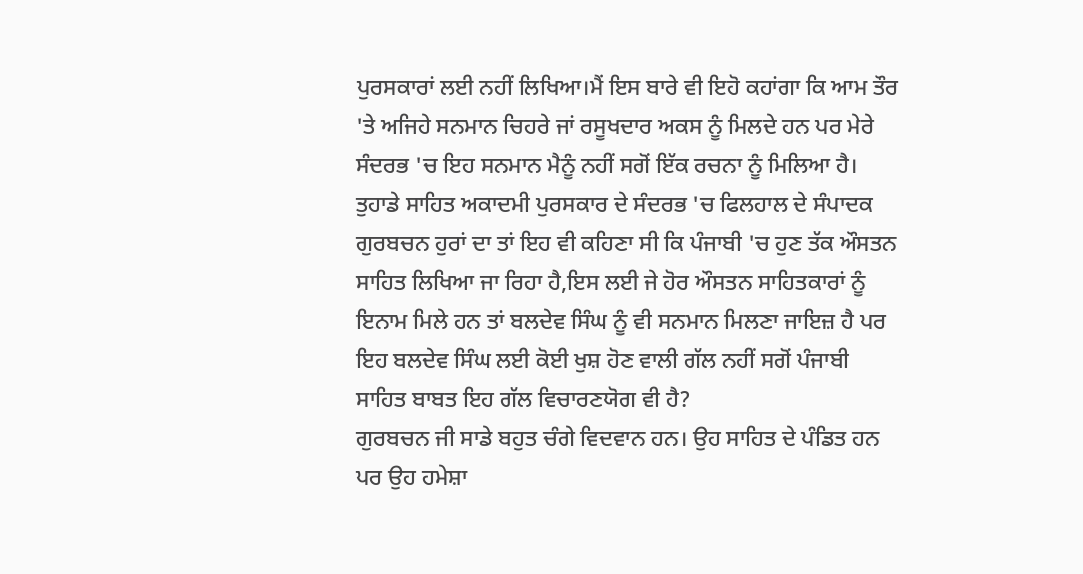ਪੁਰਸਕਾਰਾਂ ਲਈ ਨਹੀਂ ਲਿਖਿਆ।ਮੈਂ ਇਸ ਬਾਰੇ ਵੀ ਇਹੋ ਕਹਾਂਗਾ ਕਿ ਆਮ ਤੌਰ 'ਤੇ ਅਜਿਹੇ ਸਨਮਾਨ ਚਿਹਰੇ ਜਾਂ ਰਸੂਖਦਾਰ ਅਕਸ ਨੂੰ ਮਿਲਦੇ ਹਨ ਪਰ ਮੇਰੇ ਸੰਦਰਭ 'ਚ ਇਹ ਸਨਮਾਨ ਮੈਨੂੰ ਨਹੀਂ ਸਗੋਂ ਇੱਕ ਰਚਨਾ ਨੂੰ ਮਿਲਿਆ ਹੈ।
ਤੁਹਾਡੇ ਸਾਹਿਤ ਅਕਾਦਮੀ ਪੁਰਸਕਾਰ ਦੇ ਸੰਦਰਭ 'ਚ ਫਿਲਹਾਲ ਦੇ ਸੰਪਾਦਕ ਗੁਰਬਚਨ ਹੁਰਾਂ ਦਾ ਤਾਂ ਇਹ ਵੀ ਕਹਿਣਾ ਸੀ ਕਿ ਪੰਜਾਬੀ 'ਚ ਹੁਣ ਤੱਕ ਔਸਤਨ ਸਾਹਿਤ ਲਿਖਿਆ ਜਾ ਰਿਹਾ ਹੈ,ਇਸ ਲਈ ਜੇ ਹੋਰ ਔਸਤਨ ਸਾਹਿਤਕਾਰਾਂ ਨੂੰ ਇਨਾਮ ਮਿਲੇ ਹਨ ਤਾਂ ਬਲਦੇਵ ਸਿੰਘ ਨੂੰ ਵੀ ਸਨਮਾਨ ਮਿਲਣਾ ਜਾਇਜ਼ ਹੈ ਪਰ ਇਹ ਬਲਦੇਵ ਸਿੰਘ ਲਈ ਕੋਈ ਖੁਸ਼ ਹੋਣ ਵਾਲੀ ਗੱਲ ਨਹੀਂ ਸਗੋਂ ਪੰਜਾਬੀ ਸਾਹਿਤ ਬਾਬਤ ਇਹ ਗੱਲ ਵਿਚਾਰਣਯੋਗ ਵੀ ਹੈ?
ਗੁਰਬਚਨ ਜੀ ਸਾਡੇ ਬਹੁਤ ਚੰਗੇ ਵਿਦਵਾਨ ਹਨ। ਉਹ ਸਾਹਿਤ ਦੇ ਪੰਡਿਤ ਹਨ ਪਰ ਉਹ ਹਮੇਸ਼ਾ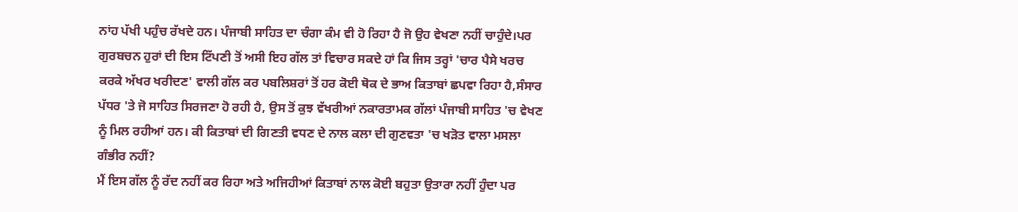ਨਾਂਹ ਪੱਖੀ ਪਹੁੰਚ ਰੱਖਦੇ ਹਨ। ਪੰਜਾਬੀ ਸਾਹਿਤ ਦਾ ਚੰਗਾ ਕੰਮ ਵੀ ਹੋ ਰਿਹਾ ਹੈ ਜੋ ਉਹ ਵੇਖਣਾ ਨਹੀਂ ਚਾਹੁੰਦੇ।ਪਰ ਗੁਰਬਚਨ ਹੁਰਾਂ ਦੀ ਇਸ ਟਿੱਪਣੀ ਤੋਂ ਅਸੀ ਇਹ ਗੱਲ ਤਾਂ ਵਿਚਾਰ ਸਕਦੇ ਹਾਂ ਕਿ ਜਿਸ ਤਰ੍ਹਾਂ 'ਚਾਰ ਪੈਸੇ ਖਰਚ ਕਰਕੇ ਅੱਖਰ ਖਰੀਦਣ' ਵਾਲੀ ਗੱਲ ਕਰ ਪਬਲਿਸ਼ਰਾਂ ਤੋਂ ਹਰ ਕੋਈ ਥੋਕ ਦੇ ਭਾਅ ਕਿਤਾਬਾਂ ਛਪਵਾ ਰਿਹਾ ਹੈ,ਸੰਸਾਰ ਪੱਧਰ 'ਤੇ ਜੋ ਸਾਹਿਤ ਸਿਰਜਣਾ ਹੋ ਰਹੀ ਹੈ, ਉਸ ਤੋਂ ਕੁਝ ਵੱਖਰੀਆਂ ਨਕਾਰਤਾਮਕ ਗੱਲਾਂ ਪੰਜਾਬੀ ਸਾਹਿਤ 'ਚ ਵੇਖਣ ਨੂੰ ਮਿਲ ਰਹੀਆਂ ਹਨ। ਕੀ ਕਿਤਾਬਾਂ ਦੀ ਗਿਣਤੀ ਵਧਣ ਦੇ ਨਾਲ ਕਲਾ ਦੀ ਗੁਣਵਤਾ 'ਚ ਖੜੋਤ ਵਾਲਾ ਮਸਲਾ ਗੰਭੀਰ ਨਹੀਂ?
ਮੈਂ ਇਸ ਗੱਲ ਨੂੰ ਰੱਦ ਨਹੀਂ ਕਰ ਰਿਹਾ ਅਤੇ ਅਜਿਹੀਆਂ ਕਿਤਾਬਾਂ ਨਾਲ ਕੋਈ ਬਹੁਤਾ ਉਤਾਰਾ ਨਹੀਂ ਹੁੰਦਾ ਪਰ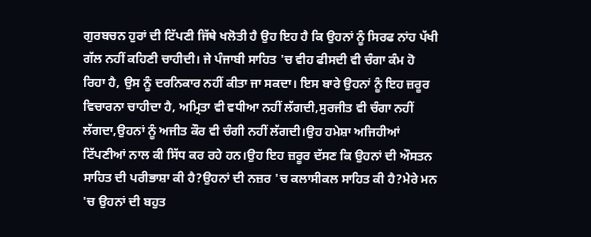ਗੁਰਬਚਨ ਹੁਰਾਂ ਦੀ ਟਿੱਪਣੀ ਜਿੱਥੇ ਖਲੋਤੀ ਹੈ ਉਹ ਇਹ ਹੈ ਕਿ ਉਹਨਾਂ ਨੂੰ ਸਿਰਫ ਨਾਂਹ ਪੱਖੀ ਗੱਲ ਨਹੀਂ ਕਹਿਣੀ ਚਾਹੀਦੀ। ਜੇ ਪੰਜਾਬੀ ਸਾਹਿਤ 'ਚ ਵੀਹ ਫੀਸਦੀ ਵੀ ਚੰਗਾ ਕੰਮ ਹੋ ਰਿਹਾ ਹੈ, ਉਸ ਨੂੰ ਦਰਨਿਕਾਰ ਨਹੀਂ ਕੀਤਾ ਜਾ ਸਕਦਾ। ਇਸ ਬਾਰੇ ਉਹਨਾਂ ਨੂੰ ਇਹ ਜ਼ਰੂਰ ਵਿਚਾਰਨਾ ਚਾਹੀਦਾ ਹੈ, ਅਮ੍ਰਿਤਾ ਵੀ ਵਧੀਆ ਨਹੀਂ ਲੱਗਦੀ,ਸੁਰਜੀਤ ਵੀ ਚੰਗਾ ਨਹੀਂ ਲੱਗਦਾ,ਉਹਨਾਂ ਨੂੰ ਅਜੀਤ ਕੌਰ ਵੀ ਚੰਗੀ ਨਹੀਂ ਲੱਗਦੀ।ਉਹ ਹਮੇਸ਼ਾ ਅਜਿਹੀਆਂ ਟਿੱਪਣੀਆਂ ਨਾਲ ਕੀ ਸਿੱਧ ਕਰ ਰਹੇ ਹਨ।ਉਹ ਇਹ ਜ਼ਰੂਰ ਦੱਸਣ ਕਿ ਉਹਨਾਂ ਦੀ ਔਸਤਨ ਸਾਹਿਤ ਦੀ ਪਰੀਭਾਸ਼ਾ ਕੀ ਹੈ?ਉਹਨਾਂ ਦੀ ਨਜ਼ਰ 'ਚ ਕਲਾਸੀਕਲ ਸਾਹਿਤ ਕੀ ਹੈ?ਮੇਰੇ ਮਨ 'ਚ ਉਹਨਾਂ ਦੀ ਬਹੁਤ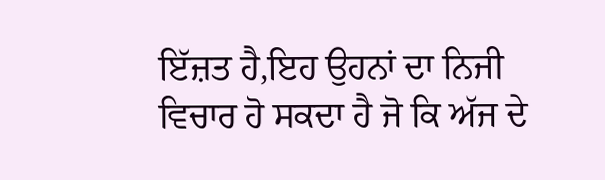ਇੱਜ਼ਤ ਹੈ,ਇਹ ਉਹਨਾਂ ਦਾ ਨਿਜੀ ਵਿਚਾਰ ਹੋ ਸਕਦਾ ਹੈ ਜੋ ਕਿ ਅੱਜ ਦੇ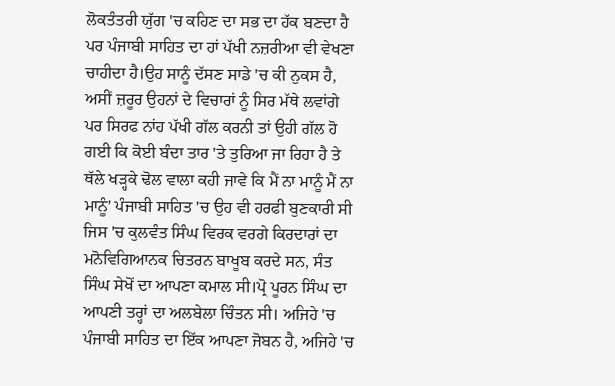ਲੋਕਤੰਤਰੀ ਯੁੱਗ 'ਚ ਕਹਿਣ ਦਾ ਸਭ ਦਾ ਹੱਕ ਬਣਦਾ ਹੈ ਪਰ ਪੰਜਾਬੀ ਸਾਹਿਤ ਦਾ ਹਾਂ ਪੱਖੀ ਨਜ਼ਰੀਆ ਵੀ ਵੇਖਣਾ ਚਾਹੀਦਾ ਹੈ।ਉਹ ਸਾਨੂੰ ਦੱਸਣ ਸਾਡੇ 'ਚ ਕੀ ਨੁਕਸ ਹੈ, ਅਸੀਂ ਜ਼ਰੂਰ ਉਹਨਾਂ ਦੇ ਵਿਚਾਰਾਂ ਨੂੰ ਸਿਰ ਮੱਥੇ ਲਵਾਂਗੇ ਪਰ ਸਿਰਫ ਨਾਂਹ ਪੱਖੀ ਗੱਲ ਕਰਨੀ ਤਾਂ ਉਹੀ ਗੱਲ ਹੋ ਗਈ ਕਿ ਕੋਈ ਬੰਦਾ ਤਾਰ 'ਤੇ ਤੁਰਿਆ ਜਾ ਰਿਹਾ ਹੈ ਤੇ ਥੱਲੇ ਖੜ੍ਹਕੇ ਢੋਲ ਵਾਲਾ ਕਹੀ ਜਾਵੇ ਕਿ ਮੈਂ ਨਾ ਮਾਨੂੰ ਮੈਂ ਨਾ ਮਾਨੂੰ' ਪੰਜਾਬੀ ਸਾਹਿਤ 'ਚ ਉਹ ਵੀ ਹਰਫੀ ਬੁਣਕਾਰੀ ਸੀ ਜਿਸ 'ਚ ਕੁਲਵੰਤ ਸਿੰਘ ਵਿਰਕ ਵਰਗੇ ਕਿਰਦਾਰਾਂ ਦਾ ਮਨੋਵਿਗਿਆਨਕ ਚਿਤਰਨ ਬਾਖੂਬ ਕਰਦੇ ਸਨ, ਸੰਤ ਸਿੰਘ ਸੇਖੋਂ ਦਾ ਆਪਣਾ ਕਮਾਲ ਸੀ।ਪ੍ਰੋ ਪੂਰਨ ਸਿੰਘ ਦਾ ਆਪਣੀ ਤਰ੍ਹਾਂ ਦਾ ਅਲਬੇਲਾ ਚਿੰਤਨ ਸੀ। ਅਜਿਹੇ 'ਚ ਪੰਜਾਬੀ ਸਾਹਿਤ ਦਾ ਇੱਕ ਆਪਣਾ ਜੋਬਨ ਹੈ, ਅਜਿਹੇ 'ਚ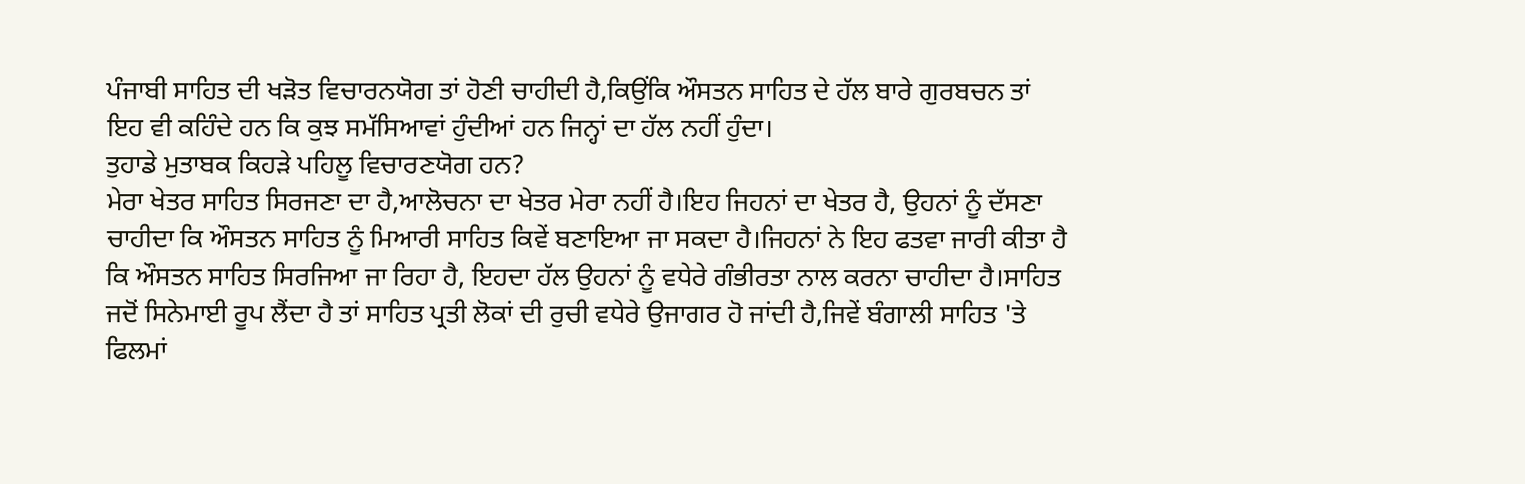ਪੰਜਾਬੀ ਸਾਹਿਤ ਦੀ ਖੜੋਤ ਵਿਚਾਰਨਯੋਗ ਤਾਂ ਹੋਣੀ ਚਾਹੀਦੀ ਹੈ,ਕਿਉਂਕਿ ਔਸਤਨ ਸਾਹਿਤ ਦੇ ਹੱਲ ਬਾਰੇ ਗੁਰਬਚਨ ਤਾਂ ਇਹ ਵੀ ਕਹਿੰਦੇ ਹਨ ਕਿ ਕੁਝ ਸਮੱਸਿਆਵਾਂ ਹੁੰਦੀਆਂ ਹਨ ਜਿਨ੍ਹਾਂ ਦਾ ਹੱਲ ਨਹੀਂ ਹੁੰਦਾ।
ਤੁਹਾਡੇ ਮੁਤਾਬਕ ਕਿਹੜੇ ਪਹਿਲੂ ਵਿਚਾਰਣਯੋਗ ਹਨ?
ਮੇਰਾ ਖੇਤਰ ਸਾਹਿਤ ਸਿਰਜਣਾ ਦਾ ਹੈ,ਆਲੋਚਨਾ ਦਾ ਖੇਤਰ ਮੇਰਾ ਨਹੀਂ ਹੈ।ਇਹ ਜਿਹਨਾਂ ਦਾ ਖੇਤਰ ਹੈ, ਉਹਨਾਂ ਨੂੰ ਦੱਸਣਾ ਚਾਹੀਦਾ ਕਿ ਔਸਤਨ ਸਾਹਿਤ ਨੂੰ ਮਿਆਰੀ ਸਾਹਿਤ ਕਿਵੇਂ ਬਣਾਇਆ ਜਾ ਸਕਦਾ ਹੈ।ਜਿਹਨਾਂ ਨੇ ਇਹ ਫਤਵਾ ਜਾਰੀ ਕੀਤਾ ਹੈ ਕਿ ਔਸਤਨ ਸਾਹਿਤ ਸਿਰਜਿਆ ਜਾ ਰਿਹਾ ਹੈ, ਇਹਦਾ ਹੱਲ ਉਹਨਾਂ ਨੂੰ ਵਧੇਰੇ ਗੰਭੀਰਤਾ ਨਾਲ ਕਰਨਾ ਚਾਹੀਦਾ ਹੈ।ਸਾਹਿਤ ਜਦੋਂ ਸਿਨੇਮਾਈ ਰੂਪ ਲੈਂਦਾ ਹੈ ਤਾਂ ਸਾਹਿਤ ਪ੍ਰਤੀ ਲੋਕਾਂ ਦੀ ਰੁਚੀ ਵਧੇਰੇ ਉਜਾਗਰ ਹੋ ਜਾਂਦੀ ਹੈ,ਜਿਵੇਂ ਬੰਗਾਲੀ ਸਾਹਿਤ 'ਤੇ ਫਿਲਮਾਂ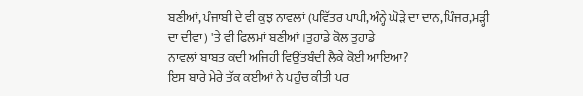ਬਣੀਆਂ, ਪੰਜਾਬੀ ਦੇ ਵੀ ਕੁਝ ਨਾਵਲਾਂ (ਪਵਿੱਤਰ ਪਾਪੀ,ਅੰਨ੍ਹੇ ਘੋੜੇ ਦਾ ਦਾਨ,ਪਿੰਜਰ,ਮੜ੍ਹੀ ਦਾ ਦੀਵਾ) 'ਤੇ ਵੀ ਫਿਲਮਾਂ ਬਣੀਆਂ।ਤੁਹਾਡੇ ਕੋਲ ਤੁਹਾਡੇ
ਨਾਵਲਾਂ ਬਾਬਤ ਕਦੀ ਅਜਿਹੀ ਵਿਉਂਤਬੰਦੀ ਲੈਕੇ ਕੋਈ ਆਇਆ?
ਇਸ ਬਾਰੇ ਮੇਰੇ ਤੱਕ ਕਈਆਂ ਨੇ ਪਹੁੰਚ ਕੀਤੀ ਪਰ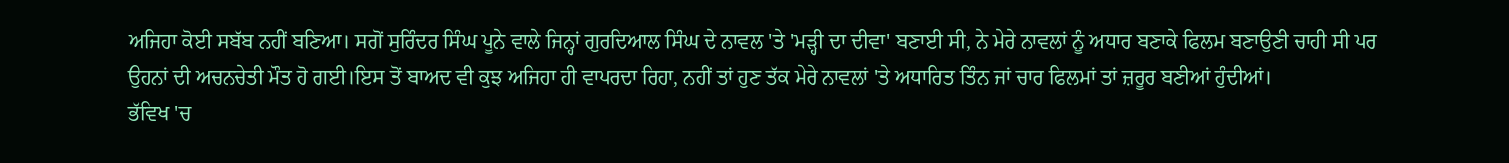ਅਜਿਹਾ ਕੋਈ ਸਬੱਬ ਨਹੀਂ ਬਣਿਆ। ਸਗੋਂ ਸੁਰਿੰਦਰ ਸਿੰਘ ਪੂਨੇ ਵਾਲੇ ਜਿਨ੍ਹਾਂ ਗੁਰਦਿਆਲ ਸਿੰਘ ਦੇ ਨਾਵਲ 'ਤੇ 'ਮੜ੍ਹੀ ਦਾ ਦੀਵਾ' ਬਣਾਈ ਸੀ, ਨੇ ਮੇਰੇ ਨਾਵਲਾਂ ਨੂੰ ਅਧਾਰ ਬਣਾਕੇ ਫਿਲਮ ਬਣਾਉਣੀ ਚਾਹੀ ਸੀ ਪਰ ਉਹਨਾਂ ਦੀ ਅਚਨਚੇਤੀ ਮੌਤ ਹੋ ਗਈ।ਇਸ ਤੋਂ ਬਾਅਦ ਵੀ ਕੁਝ ਅਜਿਹਾ ਹੀ ਵਾਪਰਦਾ ਰਿਹਾ, ਨਹੀਂ ਤਾਂ ਹੁਣ ਤੱਕ ਮੇਰੇ ਨਾਵਲਾਂ 'ਤੇ ਅਧਾਰਿਤ ਤਿੰਨ ਜਾਂ ਚਾਰ ਫਿਲਮਾਂ ਤਾਂ ਜ਼ਰੂਰ ਬਣੀਆਂ ਹੁੰਦੀਆਂ।
ਭੱਵਿਖ 'ਚ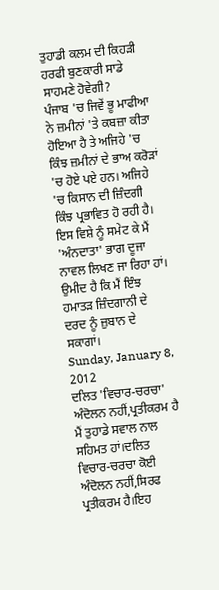ਤੁਹਾਡੀ ਕਲਮ ਦੀ ਕਿਹੜੀ ਹਰਫੀ ਬੁਣਕਾਰੀ ਸਾਡੇ ਸਾਹਮਣੇ ਹੋਵੇਗੀ?
ਪੰਜਾਬ 'ਚ ਜਿਵੇਂ ਭੂ ਮਾਫੀਆ ਨੇ ਜ਼ਮੀਨਾਂ 'ਤੇ ਕਬਜ਼ਾ ਕੀਤਾ ਹੋਇਆ ਹੈ ਤੇ ਅਜਿਹੇ 'ਚ ਕਿੰਝ ਜ਼ਮੀਨਾਂ ਦੇ ਭਾਅ ਕਰੋੜਾਂ 'ਚ ਹੋਏ ਪਏ ਹਨ। ਅਜਿਹੇ 'ਚ ਕਿਸਾਨ ਦੀ ਜ਼ਿੰਦਗੀ ਕਿੰਝ ਪ੍ਰਭਾਵਿਤ ਹੋ ਰਹੀ ਹੈ। ਇਸ ਵਿਸ਼ੇ ਨੂੰ ਸਮੇਟ ਕੇ ਮੈਂ 'ਅੰਨਦਾਤਾ' ਭਾਗ ਦੂਜਾ ਨਾਵਲ ਲਿਖਣ ਜਾ ਰਿਹਾ ਹਾਂ। ਉਮੀਦ ਹੈ ਕਿ ਮੈਂ ਇੰਝ ਹਮਾਤੜ ਜ਼ਿੰਦਗਾਨੀ ਦੇ ਦਰਦ ਨੂੰ ਜ਼ੁਬਾਨ ਦੇ ਸਕਾਗਾਂ।
Sunday, January 8, 2012
ਦਲਿਤ 'ਵਿਚਾਰ-ਚਰਚਾ' ਅੰਦੋਲਨ ਨਹੀਂ,ਪ੍ਰਤੀਕਰਮ ਹੈ
ਮੈਂ ਤੁਹਾਡੇ ਸਵਾਲ ਨਾਲ ਸਹਿਮਤ ਹਾਂ।ਦਲਿਤ ਵਿਚਾਰ-ਚਰਚਾ ਕੋਈ ਅੰਦੋਲਨ ਨਹੀਂ,ਸਿਰਫ ਪ੍ਰਤੀਕਰਮ ਹੈ।ਇਹ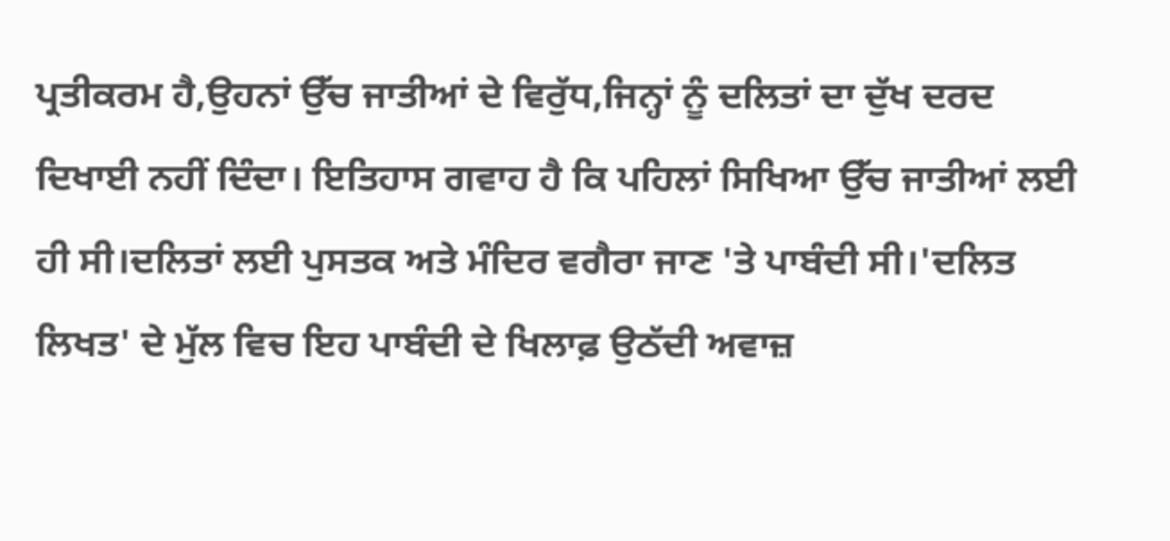ਪ੍ਰਤੀਕਰਮ ਹੈ,ਉਹਨਾਂ ਉੱਚ ਜਾਤੀਆਂ ਦੇ ਵਿਰੁੱਧ,ਜਿਨ੍ਹਾਂ ਨੂੰ ਦਲਿਤਾਂ ਦਾ ਦੁੱਖ ਦਰਦ ਦਿਖਾਈ ਨਹੀਂ ਦਿੰਦਾ। ਇਤਿਹਾਸ ਗਵਾਹ ਹੈ ਕਿ ਪਹਿਲਾਂ ਸਿਖਿਆ ਉੱਚ ਜਾਤੀਆਂ ਲਈ ਹੀ ਸੀ।ਦਲਿਤਾਂ ਲਈ ਪੁਸਤਕ ਅਤੇ ਮੰਦਿਰ ਵਗੈਰਾ ਜਾਣ 'ਤੇ ਪਾਬੰਦੀ ਸੀ।'ਦਲਿਤ ਲਿਖਤ' ਦੇ ਮੁੱਲ ਵਿਚ ਇਹ ਪਾਬੰਦੀ ਦੇ ਖਿਲਾਫ਼ ਉਠੱਦੀ ਅਵਾਜ਼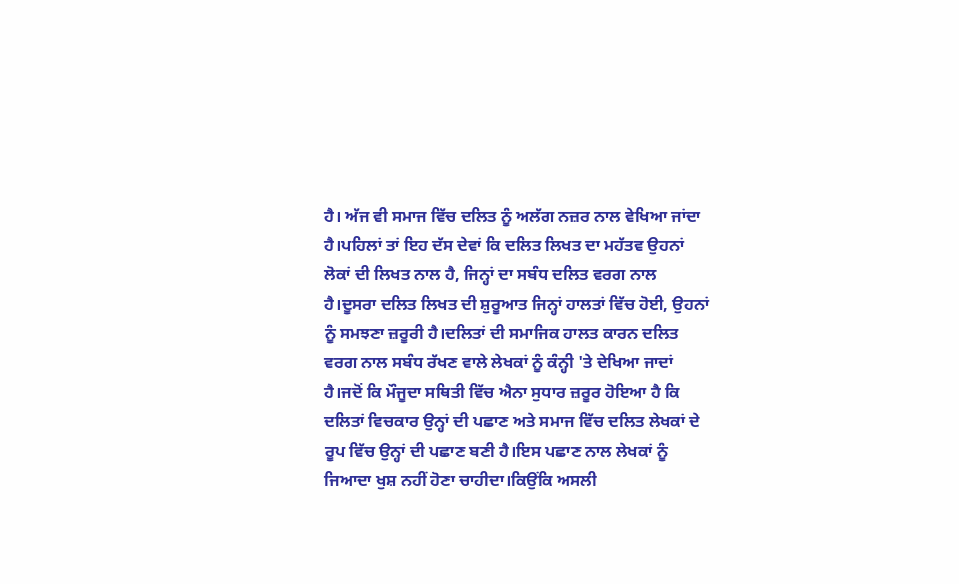ਹੈ। ਅੱਜ ਵੀ ਸਮਾਜ ਵਿੱਚ ਦਲਿਤ ਨੂੰ ਅਲੱਗ ਨਜ਼ਰ ਨਾਲ ਵੇਖਿਆ ਜਾਂਦਾ ਹੈ।ਪਹਿਲਾਂ ਤਾਂ ਇਹ ਦੱਸ ਦੇਵਾਂ ਕਿ ਦਲਿਤ ਲਿਖਤ ਦਾ ਮਹੱਤਵ ਉਹਨਾਂ ਲੋਕਾਂ ਦੀ ਲਿਖਤ ਨਾਲ ਹੈ, ਜਿਨ੍ਹਾਂ ਦਾ ਸਬੰਧ ਦਲਿਤ ਵਰਗ ਨਾਲ ਹੈ।ਦੂਸਰਾ ਦਲਿਤ ਲਿਖਤ ਦੀ ਸ਼ੁਰੂਆਤ ਜਿਨ੍ਹਾਂ ਹਾਲਤਾਂ ਵਿੱਚ ਹੋਈ, ਉਹਨਾਂ ਨੂੰ ਸਮਝਣਾ ਜ਼ਰੂਰੀ ਹੈ।ਦਲਿਤਾਂ ਦੀ ਸਮਾਜਿਕ ਹਾਲਤ ਕਾਰਨ ਦਲਿਤ ਵਰਗ ਨਾਲ ਸਬੰਧ ਰੱਖਣ ਵਾਲੇ ਲੇਖਕਾਂ ਨੂੰ ਕੰਨ੍ਹੀ 'ਤੇ ਦੇਖਿਆ ਜਾਦਾਂ ਹੈ।ਜਦੋਂ ਕਿ ਮੌਜੂਦਾ ਸਥਿਤੀ ਵਿੱਚ ਐਨਾ ਸੁਧਾਰ ਜ਼ਰੂਰ ਹੋਇਆ ਹੈ ਕਿ ਦਲਿਤਾਂ ਵਿਚਕਾਰ ਉਨ੍ਹਾਂ ਦੀ ਪਛਾਣ ਅਤੇ ਸਮਾਜ ਵਿੱਚ ਦਲਿਤ ਲੇਖਕਾਂ ਦੇ ਰੂਪ ਵਿੱਚ ਉਨ੍ਹਾਂ ਦੀ ਪਛਾਣ ਬਣੀ ਹੈ।ਇਸ ਪਛਾਣ ਨਾਲ ਲੇਖਕਾਂ ਨੂੰ ਜਿਆਦਾ ਖੁਸ਼ ਨਹੀਂ ਹੋਣਾ ਚਾਹੀਦਾ।ਕਿਉਂਕਿ ਅਸਲੀ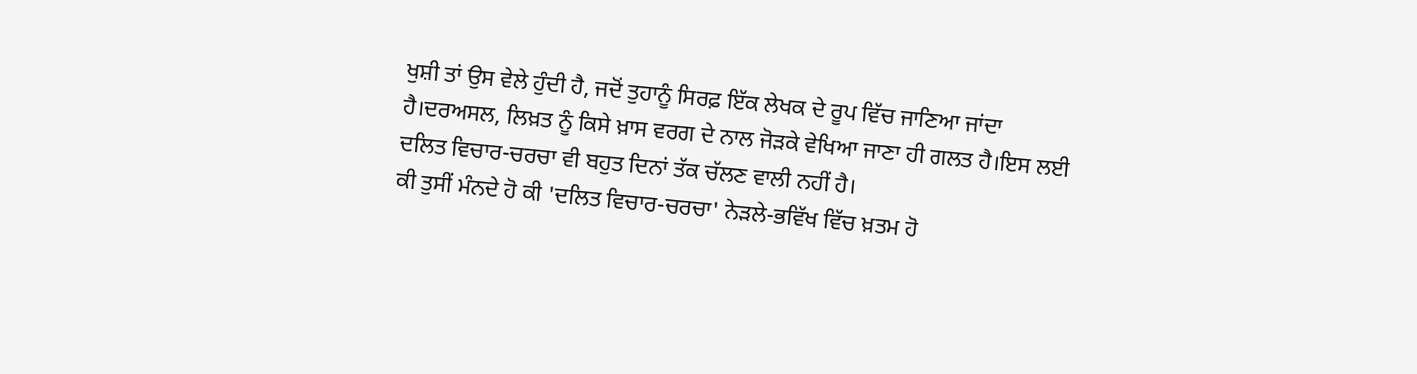ਖੁਸ਼ੀ ਤਾਂ ਉਸ ਵੇਲੇ ਹੁੰਦੀ ਹੈ, ਜਦੋਂ ਤੁਹਾਨੂੰ ਸਿਰਫ਼ ਇੱਕ ਲੇਖਕ ਦੇ ਰੂਪ ਵਿੱਚ ਜਾਣਿਆ ਜਾਂਦਾ ਹੈ।ਦਰਅਸਲ, ਲਿਖ਼ਤ ਨੂੰ ਕਿਸੇ ਖ਼ਾਸ ਵਰਗ ਦੇ ਨਾਲ ਜੋੜਕੇ ਵੇਖਿਆ ਜਾਣਾ ਹੀ ਗਲਤ ਹੈ।ਇਸ ਲਈ ਦਲਿਤ ਵਿਚਾਰ-ਚਰਚਾ ਵੀ ਬਹੁਤ ਦਿਨਾਂ ਤੱਕ ਚੱਲਣ ਵਾਲੀ ਨਹੀਂ ਹੈ।
ਕੀ ਤੁਸੀਂ ਮੰਨਦੇ ਹੋ ਕੀ 'ਦਲਿਤ ਵਿਚਾਰ-ਚਰਚਾ' ਨੇੜਲੇ-ਭਵਿੱਖ ਵਿੱਚ ਖ਼ਤਮ ਹੋ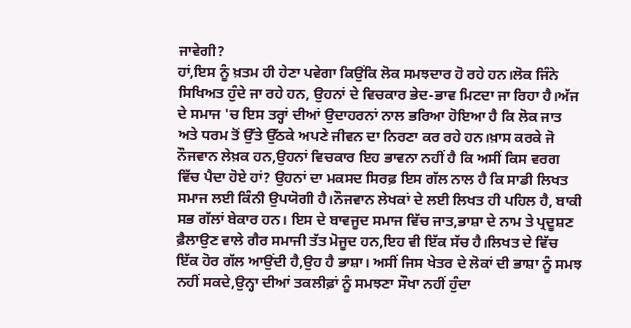ਜਾਵੇਗੀ?
ਹਾਂ,ਇਸ ਨੂੰ ਖ਼ਤਮ ਹੀ ਹੇਣਾ ਪਵੇਗਾ ਕਿਉਂਕਿ ਲੋਕ ਸਮਝਦਾਰ ਹੋ ਰਹੇ ਹਨ।ਲੋਕ ਜਿੰਨੇ ਸਿਖਿਅਤ ਹੁੰਦੇ ਜਾ ਰਹੇ ਹਨ, ਉਹਨਾਂ ਦੇ ਵਿਚਕਾਰ ਭੇਦ-ਭਾਵ ਮਿਟਦਾ ਜਾ ਰਿਹਾ ਹੈ।ਅੱਜ ਦੇ ਸਮਾਜ 'ਚ ਇਸ ਤਰ੍ਹਾਂ ਦੀਆਂ ਉਦਾਹਰਨਾਂ ਨਾਲ ਭਰਿਆ ਹੋਇਆ ਹੈ ਕਿ ਲੋਕ ਜਾਤ ਅਤੇ ਧਰਮ ਤੋਂ ਉੱਤੇ ਉੱਠਕੇ ਅਪਣੇ ਜੀਵਨ ਦਾ ਨਿਰਣਾ ਕਰ ਰਹੇ ਹਨ।ਖ਼ਾਸ ਕਰਕੇ ਜੋ ਨੌਜਵਾਨ ਲੇਖ਼ਕ ਹਨ,ਉਹਨਾਂ ਵਿਚਕਾਰ ਇਹ ਭਾਵਨਾ ਨਹੀਂ ਹੈ ਕਿ ਅਸੀਂ ਕਿਸ ਵਰਗ ਵਿੱਚ ਪੈਦਾ ਹੋਏ ਹਾਂ? ਉਹਨਾਂ ਦਾ ਮਕਸਦ ਸਿਰਫ਼ ਇਸ ਗੱਲ ਨਾਲ ਹੈ ਕਿ ਸਾਡੀ ਲਿਖਤ ਸਮਾਜ ਲਈ ਕਿੰਨੀ ਉਪਯੋਗੀ ਹੈ।ਨੌਜਵਾਨ ਲੇਖਕਾਂ ਦੇ ਲਈ ਲਿਖਤ ਹੀ ਪਹਿਲ ਹੈ, ਬਾਕੀ ਸਭ ਗੱਲਾਂ ਬੇਕਾਰ ਹਨ। ਇਸ ਦੇ ਬਾਵਜੂਦ ਸਮਾਜ ਵਿੱਚ ਜਾਤ,ਭਾਸ਼ਾ ਦੇ ਨਾਮ ਤੇ ਪ੍ਰਦੂਸ਼ਣ ਫ਼ੈਲਾਉਣ ਵਾਲੇ ਗੈਰ ਸਮਾਜੀ ਤੱਤ ਮੋਜੂਦ ਹਨ,ਇਹ ਵੀ ਇੱਕ ਸੱਚ ਹੈ।ਲਿਖਤ ਦੇ ਵਿੱਚ ਇੱਕ ਹੋਰ ਗੱਲ ਆਉਂਦੀ ਹੈ,ਉਹ ਹੈ ਭਾਸ਼ਾ। ਅਸੀਂ ਜਿਸ ਖੇਤਰ ਦੇ ਲੋਕਾਂ ਦੀ ਭਾਸ਼ਾ ਨੂੰ ਸਮਝ ਨਹੀਂ ਸਕਦੇ,ਉਨ੍ਹਾ ਦੀਆਂ ਤਕਲੀਫ਼ਾਂ ਨੂੰ ਸਮਝਣਾ ਸੌਖਾ ਨਹੀਂ ਹੁੰਦਾ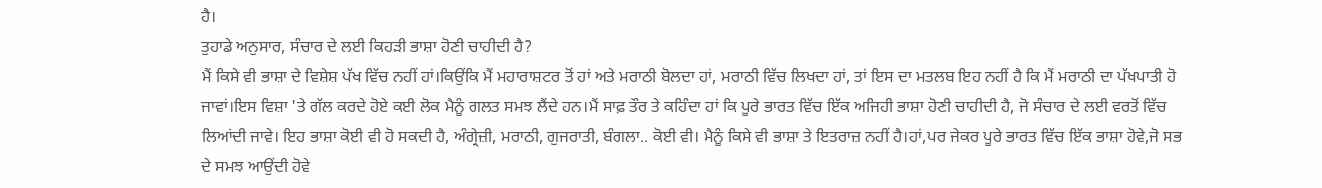ਹੈ।
ਤੁਹਾਡੇ ਅਨੁਸਾਰ, ਸੰਚਾਰ ਦੇ ਲਈ ਕਿਹੜੀ ਭਾਸ਼ਾ ਹੋਣੀ ਚਾਹੀਦੀ ਹੈ?
ਮੈਂ ਕਿਸੇ ਵੀ ਭਾਸ਼ਾ ਦੇ ਵਿਸ਼ੇਸ਼ ਪੱਖ ਵਿੱਚ ਨਹੀਂ ਹਾਂ।ਕਿਉਂਕਿ ਮੈਂ ਮਹਾਰਾਸ਼ਟਰ ਤੋਂ ਹਾਂ ਅਤੇ ਮਰਾਠੀ ਬੋਲਦਾ ਹਾਂ, ਮਰਾਠੀ ਵਿੱਚ ਲਿਖਦਾ ਹਾਂ, ਤਾਂ ਇਸ ਦਾ ਮਤਲਬ ਇਹ ਨਹੀਂ ਹੈ ਕਿ ਮੈਂ ਮਰਾਠੀ ਦਾ ਪੱਖਪਾਤੀ ਹੋ ਜਾਵਾਂ।ਇਸ ਵਿਸ਼ਾ 'ਤੇ ਗੱਲ ਕਰਦੇ ਹੋਏ ਕਈ ਲੋਕ ਮੈਨੂੰ ਗਲਤ ਸਮਝ ਲੈਂਦੇ ਹਨ।ਮੈਂ ਸਾਫ਼ ਤੌਰ ਤੇ ਕਹਿੰਦਾ ਹਾਂ ਕਿ ਪੂਰੇ ਭਾਰਤ ਵਿੱਚ ਇੱਕ ਅਜਿਹੀ ਭਾਸ਼ਾ ਹੋਣੀ ਚਾਹੀਦੀ ਹੈ, ਜੋ ਸੰਚਾਰ ਦੇ ਲਈ ਵਰਤੋਂ ਵਿੱਚ ਲਿਆਂਦੀ ਜਾਵੇ। ਇਹ ਭਾਸ਼ਾ ਕੋਈ ਵੀ ਹੋ ਸਕਦੀ ਹੈ, ਅੰਗ੍ਰੇਜ਼ੀ, ਮਰਾਠੀ, ਗੁਜਰਾਤੀ, ਬੰਗਲਾ.. ਕੋਈ ਵੀ। ਮੈਨੂੰ ਕਿਸੇ ਵੀ ਭਾਸ਼ਾ ਤੇ ਇਤਰਾਜ਼ ਨਹੀਂ ਹੈ।ਹਾਂ,ਪਰ ਜੇਕਰ ਪੂਰੇ ਭਾਰਤ ਵਿੱਚ ਇੱਕ ਭਾਸ਼ਾ ਹੋਵੇ,ਜੋ ਸਭ ਦੇ ਸਮਝ ਆਉਂਦੀ ਹੋਵੇ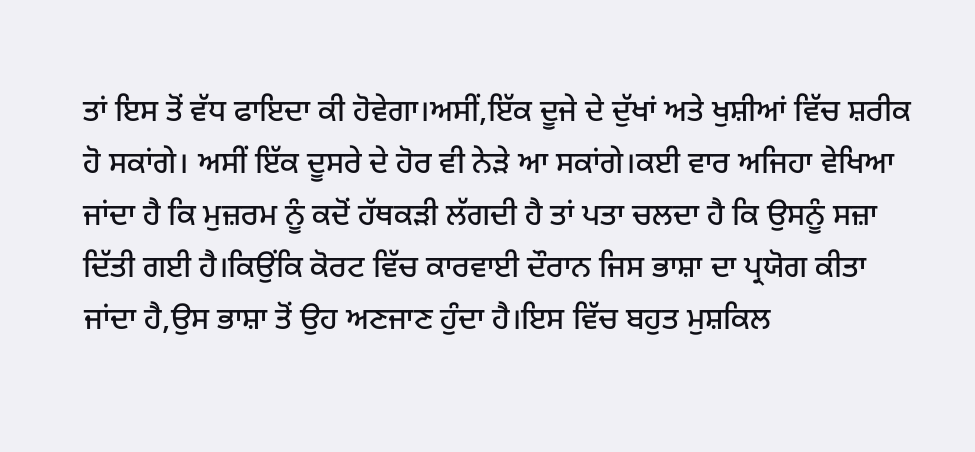ਤਾਂ ਇਸ ਤੋਂ ਵੱਧ ਫਾਇਦਾ ਕੀ ਹੋਵੇਗਾ।ਅਸੀਂ,ਇੱਕ ਦੂਜੇ ਦੇ ਦੁੱਖਾਂ ਅਤੇ ਖੁਸ਼ੀਆਂ ਵਿੱਚ ਸ਼ਰੀਕ ਹੋ ਸਕਾਂਗੇ। ਅਸੀਂ ਇੱਕ ਦੂਸਰੇ ਦੇ ਹੋਰ ਵੀ ਨੇੜੇ ਆ ਸਕਾਂਗੇ।ਕਈ ਵਾਰ ਅਜਿਹਾ ਵੇਖਿਆ ਜਾਂਦਾ ਹੈ ਕਿ ਮੁਜ਼ਰਮ ਨੂੰ ਕਦੋਂ ਹੱਥਕੜੀ ਲੱਗਦੀ ਹੈ ਤਾਂ ਪਤਾ ਚਲਦਾ ਹੈ ਕਿ ਉਸਨੂੰ ਸਜ਼ਾ ਦਿੱਤੀ ਗਈ ਹੈ।ਕਿਉਂਕਿ ਕੋਰਟ ਵਿੱਚ ਕਾਰਵਾਈ ਦੌਰਾਨ ਜਿਸ ਭਾਸ਼ਾ ਦਾ ਪ੍ਰਯੋਗ ਕੀਤਾ ਜਾਂਦਾ ਹੈ,ਉਸ ਭਾਸ਼ਾ ਤੋਂ ਉਹ ਅਣਜਾਣ ਹੁੰਦਾ ਹੈ।ਇਸ ਵਿੱਚ ਬਹੁਤ ਮੁਸ਼ਕਿਲ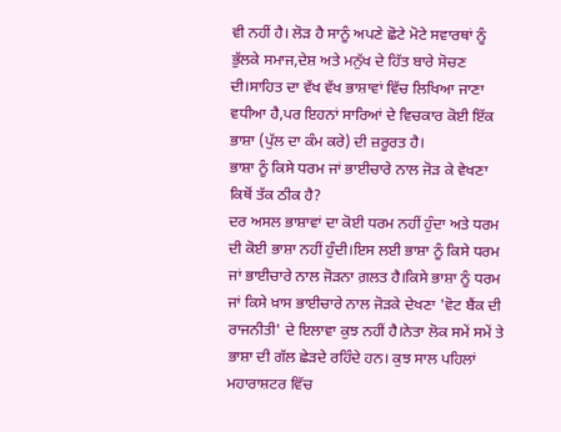ਵੀ ਨਹੀਂ ਹੈ। ਲੋੜ ਹੈ ਸਾਨੂੰ ਅਪਣੇ ਛੋਟੇ ਮੋਟੇ ਸਵਾਰਥਾਂ ਨੂੰ ਭੁੱਲਕੇ ਸਮਾਜ,ਦੇਸ਼ ਅਤੇ ਮਨੁੱਖ ਦੇ ਹਿੱਤ ਬਾਰੇ ਸੋਚਣ ਦੀ।ਸਾਹਿਤ ਦਾ ਵੱਖ ਵੱਖ ਭਾਸ਼ਾਵਾਂ ਵਿੱਚ ਲਿਖਿਆ ਜਾਣਾ ਵਧੀਆ ਹੈ,ਪਰ ਇਹਨਾਂ ਸਾਰਿਆਂ ਦੇ ਵਿਚਕਾਰ ਕੋਈ ਇੱਕ ਭਾਸ਼ਾ (ਪੁੱਲ ਦਾ ਕੰਮ ਕਰੇ) ਦੀ ਜ਼ਰੂਰਤ ਹੈ।
ਭਾਸ਼ਾ ਨੂੰ ਕਿਸੇ ਧਰਮ ਜਾਂ ਭਾਈਚਾਰੇ ਨਾਲ ਜੋੜ ਕੇ ਵੇਖਣਾ ਕਿਥੋਂ ਤੱਕ ਠੀਕ ਹੈ?
ਦਰ ਅਸਲ ਭਾਸ਼ਾਵਾਂ ਦਾ ਕੋਈ ਧਰਮ ਨਹੀਂ ਹੁੰਦਾ ਅਤੇ ਧਰਮ ਦੀ ਕੋਈ ਭਾਸ਼ਾ ਨਹੀਂ ਹੁੰਦੀ।ਇਸ ਲਈ ਭਾਸ਼ਾ ਨੂੰ ਕਿਸੇ ਧਰਮ ਜਾਂ ਭਾਈਚਾਰੇ ਨਾਲ ਜੋੜਨਾ ਗ਼ਲਤ ਹੈ।ਕਿਸੇ ਭਾਸ਼ਾ ਨੂੰ ਧਰਮ ਜਾਂ ਕਿਸੇ ਖ਼ਾਸ ਭਾਈਚਾਰੇ ਨਾਲ ਜੋੜਕੇ ਦੇਖਣਾ 'ਵੋਟ ਬੈਂਕ ਦੀ ਰਾਜਨੀਤੀ' ਦੇ ਇਲਾਵਾ ਕੁਝ ਨਹੀਂ ਹੈ।ਨੇਤਾ ਲੋਕ ਸਮੇਂ ਸਮੇਂ ਤੇ ਭਾਸ਼ਾ ਦੀ ਗੱਲ ਛੇੜਦੇ ਰਹਿੰਦੇ ਹਨ। ਕੁਝ ਸਾਲ ਪਹਿਲਾਂ ਮਹਾਰਾਸ਼ਟਰ ਵਿੱਚ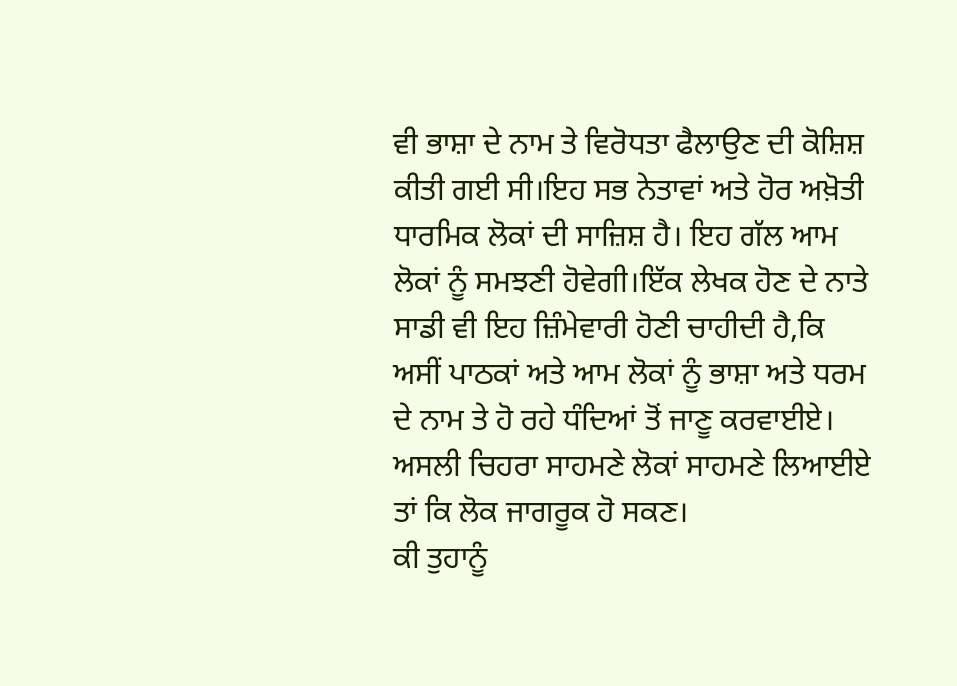ਵੀ ਭਾਸ਼ਾ ਦੇ ਨਾਮ ਤੇ ਵਿਰੋਧਤਾ ਫੈਲਾਉਣ ਦੀ ਕੋਸ਼ਿਸ਼ ਕੀਤੀ ਗਈ ਸੀ।ਇਹ ਸਭ ਨੇਤਾਵਾਂ ਅਤੇ ਹੋਰ ਅਖ਼ੋਤੀ ਧਾਰਮਿਕ ਲੋਕਾਂ ਦੀ ਸਾਜ਼ਿਸ਼ ਹੈ। ਇਹ ਗੱਲ ਆਮ ਲੋਕਾਂ ਨੂੰ ਸਮਝਣੀ ਹੋਵੇਗੀ।ਇੱਕ ਲੇਖਕ ਹੋਣ ਦੇ ਨਾਤੇ ਸਾਡੀ ਵੀ ਇਹ ਜ਼ਿੰਮੇਵਾਰੀ ਹੋਣੀ ਚਾਹੀਦੀ ਹੈ,ਕਿ ਅਸੀਂ ਪਾਠਕਾਂ ਅਤੇ ਆਮ ਲੋਕਾਂ ਨੂੰ ਭਾਸ਼ਾ ਅਤੇ ਧਰਮ ਦੇ ਨਾਮ ਤੇ ਹੋ ਰਹੇ ਧੰਦਿਆਂ ਤੋਂ ਜਾਣੂ ਕਰਵਾਈਏ। ਅਸਲੀ ਚਿਹਰਾ ਸਾਹਮਣੇ ਲੋਕਾਂ ਸਾਹਮਣੇ ਲਿਆਈਏ ਤਾਂ ਕਿ ਲੋਕ ਜਾਗਰੂਕ ਹੋ ਸਕਣ।
ਕੀ ਤੁਹਾਨੂੰ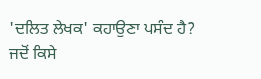'ਦਲਿਤ ਲੇਖਕ' ਕਹਾਉਣਾ ਪਸੰਦ ਹੈ?
ਜਦੋਂ ਕਿਸੇ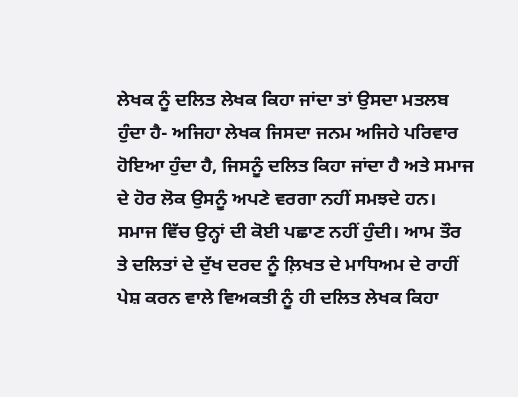ਲੇਖਕ ਨੂੰ ਦਲਿਤ ਲੇਖਕ ਕਿਹਾ ਜਾਂਦਾ ਤਾਂ ਉਸਦਾ ਮਤਲਬ ਹੁੰਦਾ ਹੈ- ਅਜਿਹਾ ਲੇਖਕ ਜਿਸਦਾ ਜਨਮ ਅਜਿਹੇ ਪਰਿਵਾਰ ਹੋਇਆ ਹੁੰਦਾ ਹੈ, ਜਿਸਨੂੰ ਦਲਿਤ ਕਿਹਾ ਜਾਂਦਾ ਹੈ ਅਤੇ ਸਮਾਜ ਦੇ ਹੋਰ ਲੋਕ ਉਸਨੂੰ ਅਪਣੇ ਵਰਗਾ ਨਹੀਂ ਸਮਝਦੇ ਹਨ। ਸਮਾਜ ਵਿੱਚ ਉਨ੍ਹਾਂ ਦੀ ਕੋਈ ਪਛਾਣ ਨਹੀਂ ਹੁੰਦੀ। ਆਮ ਤੌਰ ਤੇ ਦਲਿਤਾਂ ਦੇ ਦੁੱਖ ਦਰਦ ਨੂੰ ਲ਼ਿਖਤ ਦੇ ਮਾਧਿਅਮ ਦੇ ਰਾਹੀਂ ਪੇਸ਼ ਕਰਨ ਵਾਲੇ ਵਿਅਕਤੀ ਨੂੰ ਹੀ ਦਲਿਤ ਲੇਖਕ ਕਿਹਾ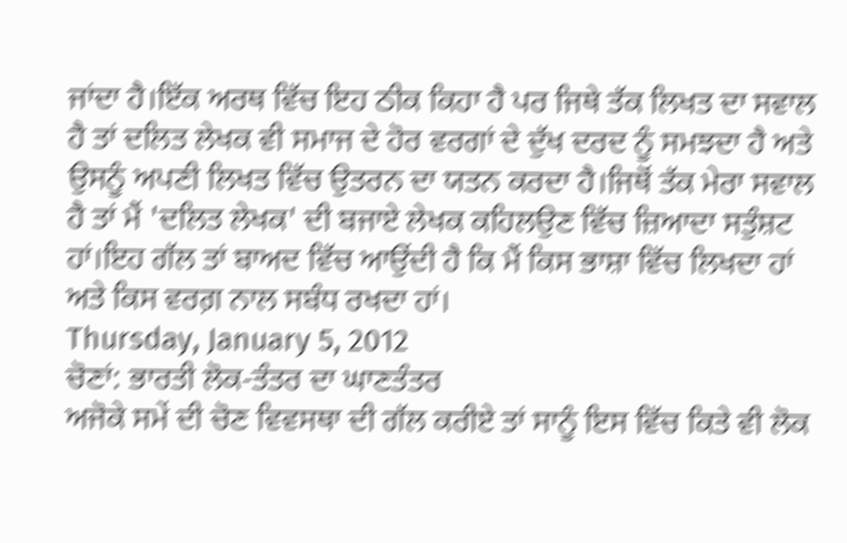ਜਾਂਦਾ ਹੈ।ਇੱਕ ਅਰਥ ਵਿੱਚ ਇਹ ਠੀਕ ਕਿਹਾ ਹੈ ਪਰ ਜਿਥੇ ਤੱਕ ਲਿਖਤ ਦਾ ਸਵਾਲ ਹੈ ਤਾਂ ਦਲਿਤ ਲੇਖਕ ਵੀ ਸਮਾਜ ਦੇ ਹੋਰ ਵਰਗਾਂ ਦੇ ਦੁੱਖ ਦਰਦ ਨੂੰ ਸਮਝਦਾ ਹੈ ਅਤੇ ਉਸਨੂੰ ਅਪਣੀ ਲਿਖਤ ਵਿੱਚ ਉਤਰਨ ਦਾ ਯਤਨ ਕਰਦਾ ਹੈ।ਜਿਥੋਂ ਤੱਕ ਮੇਰਾ ਸਵਾਲ ਹੈ ਤਾਂ ਮੈਂ 'ਦਲਿਤ ਲੇਖਕ' ਦੀ ਬਜਾਏ ਲੇਖਕ ਕਹਿਲਉਣ ਵਿੱਚ ਜ਼ਿਆਦਾ ਸਤੁੰਸ਼ਟ ਹਾਂ।ਇਹ ਗੱਲ ਤਾਂ ਬਾਅਦ ਵਿੱਚ ਆਉਂਦੀ ਹੈ ਕਿ ਮੈਂ ਕਿਸ ਭਾਸ਼ਾ ਵਿੱਚ ਲਿਖਦਾ ਹਾਂ ਅਤੇ ਕਿਸ ਵਰਗ਼ ਨਾਲ ਸਬੰਧ ਰਖਦਾ ਹਾਂ।
Thursday, January 5, 2012
ਚੋਣਾਂ: ਭਾਰਤੀ ਲੋਕ-ਤੰਤਰ ਦਾ ਘਾਣਤੰਤਰ
ਅਜੋਕੇ ਸਮੇਂ ਦੀ ਚੋਣ ਵਿਵਸਥਾ ਦੀ ਗੱਲ ਕਰੀਏ ਤਾਂ ਸਾਨੂੰ ਇਸ ਵਿੱਚ ਕਿਤੇ ਵੀ ਲੋਕ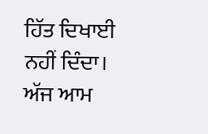ਹਿੱਤ ਦਿਖਾਈ ਨਹੀਂ ਦਿੰਦਾ। ਅੱਜ ਆਮ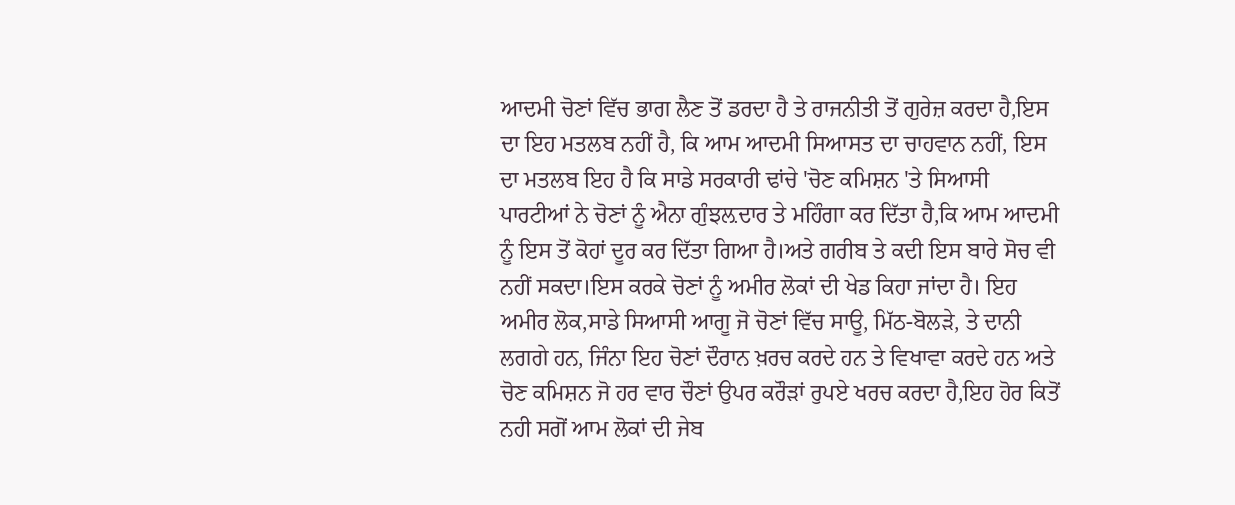ਆਦਮੀ ਚੋਣਾਂ ਵਿੱਚ ਭਾਗ ਲੈਣ ਤੋਂ ਡਰਦਾ ਹੈ ਤੇ ਰਾਜਨੀਤੀ ਤੋਂ ਗੁਰੇਜ਼ ਕਰਦਾ ਹੈ,ਇਸ ਦਾ ਇਹ ਮਤਲਬ ਨਹੀਂ ਹੈ, ਕਿ ਆਮ ਆਦਮੀ ਸਿਆਸਤ ਦਾ ਚਾਹਵਾਨ ਨਹੀਂ, ਇਸ ਦਾ ਮਤਲਬ ਇਹ ਹੈ ਕਿ ਸਾਡੇ ਸਰਕਾਰੀ ਢਾਂਚੇ 'ਚੋਣ ਕਮਿਸ਼ਨ 'ਤੇ ਸਿਆਸੀ ਪਾਰਟੀਆਂ ਨੇ ਚੋਣਾਂ ਨੂੰ ਐਨਾ ਗੁੰਝਲ਼ਦਾਰ ਤੇ ਮਹਿੰਗਾ ਕਰ ਦਿੱਤਾ ਹੈ,ਕਿ ਆਮ ਆਦਮੀ ਨੂੰ ਇਸ ਤੋਂ ਕੋਹਾਂ ਦੂਰ ਕਰ ਦਿੱਤਾ ਗਿਆ ਹੈ।ਅਤੇ ਗਰੀਬ ਤੇ ਕਦੀ ਇਸ ਬਾਰੇ ਸੋਚ ਵੀ ਨਹੀਂ ਸਕਦਾ।ਇਸ ਕਰਕੇ ਚੋਣਾਂ ਨੂੰ ਅਮੀਰ ਲੋਕਾਂ ਦੀ ਖੇਡ ਕਿਹਾ ਜਾਂਦਾ ਹੈ। ਇਹ ਅਮੀਰ ਲੋਕ,ਸਾਡੇ ਸਿਆਸੀ ਆਗੂ ਜੋ ਚੋਣਾਂ ਵਿੱਚ ਸਾਊ, ਮਿੱਠ-ਬੋਲੜੇ, ਤੇ ਦਾਨੀ ਲਗਗੇ ਹਨ, ਜਿੰਨਾ ਇਹ ਚੋਣਾਂ ਦੌਰਾਨ ਖ਼ਰਚ ਕਰਦੇ ਹਨ ਤੇ ਵਿਖਾਵਾ ਕਰਦੇ ਹਨ ਅਤੇ ਚੋਣ ਕਮਿਸ਼ਨ ਜੋ ਹਰ ਵਾਰ ਚੌਣਾਂ ਉਪਰ ਕਰੌੜਾਂ ਰੁਪਏ ਖਰਚ ਕਰਦਾ ਹੈ,ਇਹ ਹੋਰ ਕਿਤੋਂ ਨਹੀ ਸਗੋਂ ਆਮ ਲੋਕਾਂ ਦੀ ਜੇਬ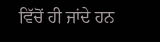ਵਿੱਚੋਂ ਹੀ ਜਾਂਦੇ ਹਨ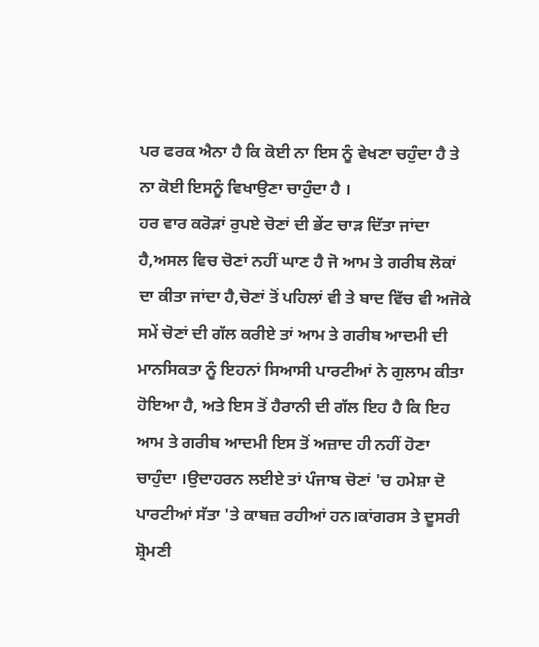ਪਰ ਫਰਕ ਐਨਾ ਹੈ ਕਿ ਕੋਈ ਨਾ ਇਸ ਨੂੰ ਵੇਖਣਾ ਚਹੁੰਦਾ ਹੈ ਤੇ ਨਾ ਕੋਈ ਇਸਨੂੰ ਵਿਖਾਉਣਾ ਚਾਹੁੰਦਾ ਹੈ ।
ਹਰ ਵਾਰ ਕਰੋੜਾਂ ਰੁਪਏ ਚੋਣਾਂ ਦੀ ਭੇਂਟ ਚਾੜ ਦਿੱਤਾ ਜਾਂਦਾ ਹੈ,ਅਸਲ ਵਿਚ ਚੋਣਾਂ ਨਹੀਂ ਘਾਣ ਹੈ ਜੋ ਆਮ ਤੇ ਗਰੀਬ ਲੋਕਾਂ ਦਾ ਕੀਤਾ ਜਾਂਦਾ ਹੈ,ਚੋਣਾਂ ਤੋਂ ਪਹਿਲਾਂ ਵੀ ਤੇ ਬਾਦ ਵਿੱਚ ਵੀ ਅਜੋਕੇ ਸਮੇਂ ਚੋਣਾਂ ਦੀ ਗੱਲ ਕਰੀਏ ਤਾਂ ਆਮ ਤੇ ਗਰੀਬ ਆਦਮੀ ਦੀ ਮਾਨਸਿਕਤਾ ਨੂੰ ਇਹਨਾਂ ਸਿਆਸੀ ਪਾਰਟੀਆਂ ਨੇ ਗੁਲਾਮ ਕੀਤਾ ਹੋਇਆ ਹੈ, ਅਤੇ ਇਸ ਤੋਂ ਹੈਰਾਨੀ ਦੀ ਗੱਲ ਇਹ ਹੈ ਕਿ ਇਹ ਆਮ ਤੇ ਗਰੀਬ ਆਦਮੀ ਇਸ ਤੋਂ ਅਜ਼ਾਦ ਹੀ ਨਹੀਂ ਹੋਣਾ ਚਾਹੁੰਦਾ ।ਉਦਾਹਰਨ ਲਈਏ ਤਾਂ ਪੰਜਾਬ ਚੋਣਾਂ 'ਚ ਹਮੇਸ਼ਾ ਦੋ ਪਾਰਟੀਆਂ ਸੱਤਾ 'ਤੇ ਕਾਬਜ਼ ਰਹੀਆਂ ਹਨ।ਕਾਂਗਰਸ ਤੇ ਦੂਸਰੀ ਸ਼੍ਰੋਮਣੀ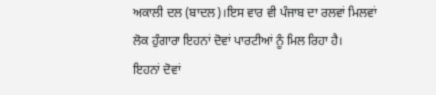ਅਕਾਲੀ ਦਲ (ਬਾਦਲ)।ਇਸ ਵਾਰ ਵੀ ਪੰਜਾਬ ਦਾ ਰਲਵਾਂ ਮਿਲਵਾਂ ਲੋਕ ਹੁੰਗਾਰਾ ਇਹਨਾਂ ਦੋਵਾਂ ਪਾਰਟੀਆਂ ਨੂੰ ਮਿਲ ਰਿਹਾ ਹੈ।
ਇਹਨਾਂ ਦੋਵਾਂ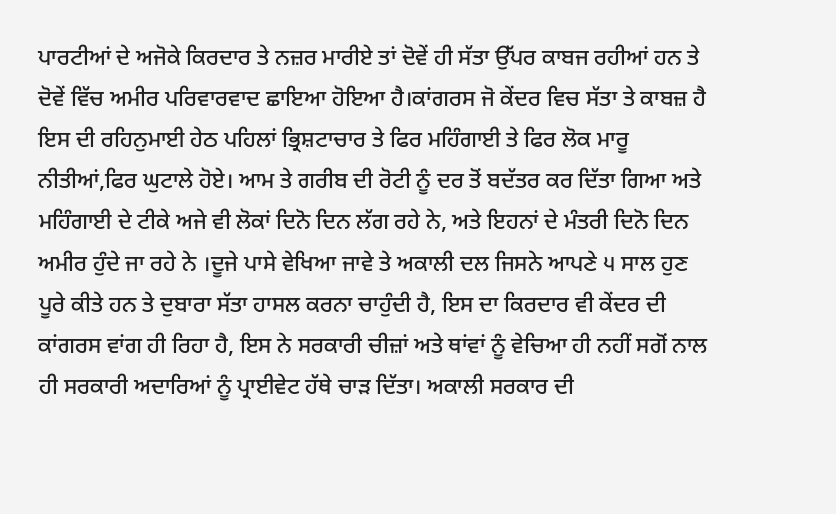ਪਾਰਟੀਆਂ ਦੇ ਅਜੋਕੇ ਕਿਰਦਾਰ ਤੇ ਨਜ਼ਰ ਮਾਰੀਏ ਤਾਂ ਦੋਵੇਂ ਹੀ ਸੱਤਾ ਉੱਪਰ ਕਾਬਜ ਰਹੀਆਂ ਹਨ ਤੇ ਦੋਵੇਂ ਵਿੱਚ ਅਮੀਰ ਪਰਿਵਾਰਵਾਦ ਛਾਇਆ ਹੋਇਆ ਹੈ।ਕਾਂਗਰਸ ਜੋ ਕੇਂਦਰ ਵਿਚ ਸੱਤਾ ਤੇ ਕਾਬਜ਼ ਹੈ ਇਸ ਦੀ ਰਹਿਨੁਮਾਈ ਹੇਠ ਪਹਿਲਾਂ ਭ੍ਰਿਸ਼ਟਾਚਾਰ ਤੇ ਫਿਰ ਮਹਿੰਗਾਈ ਤੇ ਫਿਰ ਲੋਕ ਮਾਰੂ ਨੀਤੀਆਂ,ਫਿਰ ਘੁਟਾਲੇ ਹੋਏ। ਆਮ ਤੇ ਗਰੀਬ ਦੀ ਰੋਟੀ ਨੂੰ ਦਰ ਤੋਂ ਬਦੱਤਰ ਕਰ ਦਿੱਤਾ ਗਿਆ ਅਤੇ ਮਹਿੰਗਾਈ ਦੇ ਟੀਕੇ ਅਜੇ ਵੀ ਲੋਕਾਂ ਦਿਨੋ ਦਿਨ ਲੱਗ ਰਹੇ ਨੇ, ਅਤੇ ਇਹਨਾਂ ਦੇ ਮੰਤਰੀ ਦਿਨੋ ਦਿਨ ਅਮੀਰ ਹੁੰਦੇ ਜਾ ਰਹੇ ਨੇ ।ਦੂਜੇ ਪਾਸੇ ਵੇਖਿਆ ਜਾਵੇ ਤੇ ਅਕਾਲੀ ਦਲ ਜਿਸਨੇ ਆਪਣੇ ੫ ਸਾਲ ਹੁਣ ਪੂਰੇ ਕੀਤੇ ਹਨ ਤੇ ਦੁਬਾਰਾ ਸੱਤਾ ਹਾਸਲ ਕਰਨਾ ਚਾਹੁੰਦੀ ਹੈ, ਇਸ ਦਾ ਕਿਰਦਾਰ ਵੀ ਕੇਂਦਰ ਦੀ ਕਾਂਗਰਸ ਵਾਂਗ ਹੀ ਰਿਹਾ ਹੈ, ਇਸ ਨੇ ਸਰਕਾਰੀ ਚੀਜ਼ਾਂ ਅਤੇ ਥਾਂਵਾਂ ਨੂੰ ਵੇਚਿਆ ਹੀ ਨਹੀਂ ਸਗੋਂ ਨਾਲ ਹੀ ਸਰਕਾਰੀ ਅਦਾਰਿਆਂ ਨੂੰ ਪ੍ਰਾਈਵੇਟ ਹੱਥੇ ਚਾੜ ਦਿੱਤਾ। ਅਕਾਲੀ ਸਰਕਾਰ ਦੀ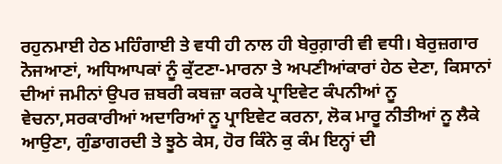ਰਹੁਨਮਾਈ ਹੇਠ ਮਹਿੰਗਾਈ ਤੇ ਵਧੀ ਹੀ ਨਾਲ ਹੀ ਬੇਰੁਗ਼ਾਰੀ ਵੀ ਵਧੀ। ਬੇਰੁਜ਼ਗਾਰ ਨੋਜਆਣਾਂ, ਅਧਿਆਪਕਾਂ ਨੂੰ ਕੁੱਟਣਾ-ਮਾਰਨਾ ਤੇ ਅਪਣੀਆਂਕਾਰਾਂ ਹੇਠ ਦੇਣਾ, ਕਿਸਾਨਾਂ ਦੀਆਂ ਜਮੀਨਾਂ ਉਪਰ ਜ਼ਬਰੀ ਕਬਜ਼ਾ ਕਰਕੇ ਪ੍ਰਾਇਵੇਟ ਕੰਪਨੀਆਂ ਨੂ ਵੇਚਨਾ,ਸਰਕਾਰੀਆਂ ਅਦਾਰਿਆਂ ਨੂ ਪ੍ਰਾਇਵੇਟ ਕਰਨਾ, ਲੋਕ ਮਾਰੂ ਨੀਤੀਆਂ ਨੂ ਲੈਕੇ ਆਉਣਾ, ਗੁੰਡਾਗਰਦੀ ਤੇ ਝੂਠੇ ਕੇਸ, ਹੋਰ ਕਿੰਨੇ ਕੁ ਕੰਮ ਇਨ੍ਹਾਂ ਦੀ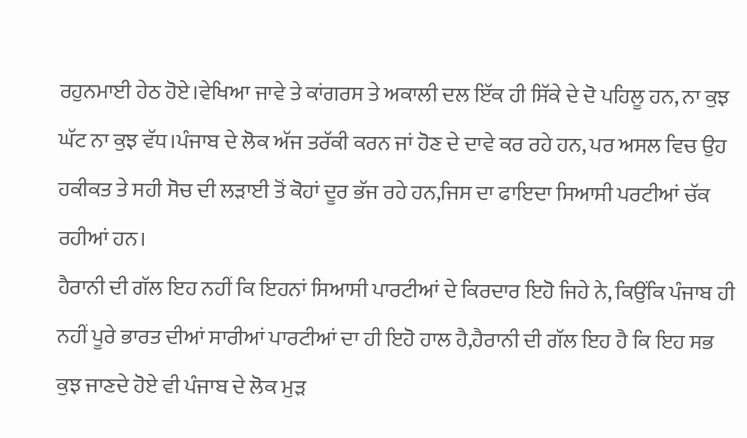ਰਹੁਨਮਾਈ ਹੇਠ ਹੋਏ।ਵੇਖਿਆ ਜਾਵੇ ਤੇ ਕਾਂਗਰਸ ਤੇ ਅਕਾਲੀ ਦਲ ਇੱਕ ਹੀ ਸਿੱਕੇ ਦੇ ਦੋ ਪਹਿਲੂ ਹਨ, ਨਾ ਕੁਝ ਘੱਟ ਨਾ ਕੁਝ ਵੱਧ।ਪੰਜਾਬ ਦੇ ਲੋਕ ਅੱਜ ਤਰੱਕੀ ਕਰਨ ਜਾਂ ਹੋਣ ਦੇ ਦਾਵੇ ਕਰ ਰਹੇ ਹਨ, ਪਰ ਅਸਲ ਵਿਚ ਉਹ ਹਕੀਕਤ ਤੇ ਸਹੀ ਸੋਚ ਦੀ ਲੜਾਈ ਤੋਂ ਕੋਹਾਂ ਦੂਰ ਭੱਜ ਰਹੇ ਹਨ,ਜਿਸ ਦਾ ਫਾਇਦਾ ਸਿਆਸੀ ਪਰਟੀਆਂ ਚੱਕ ਰਹੀਆਂ ਹਨ।
ਹੈਰਾਨੀ ਦੀ ਗੱਲ ਇਹ ਨਹੀਂ ਕਿ ਇਹਨਾਂ ਸਿਆਸੀ ਪਾਰਟੀਆਂ ਦੇ ਕਿਰਦਾਰ ਇਹੋ ਜਿਹੇ ਨੇ, ਕਿਉਂਕਿ ਪੰਜਾਬ ਹੀ ਨਹੀਂ ਪੂਰੇ ਭਾਰਤ ਦੀਆਂ ਸਾਰੀਆਂ ਪਾਰਟੀਆਂ ਦਾ ਹੀ ਇਹੋ ਹਾਲ ਹੈ,ਹੈਰਾਨੀ ਦੀ ਗੱਲ ਇਹ ਹੈ ਕਿ ਇਹ ਸਭ ਕੁਝ ਜਾਣਦੇ ਹੋਏ ਵੀ ਪੰਜਾਬ ਦੇ ਲੋਕ ਮੁੜ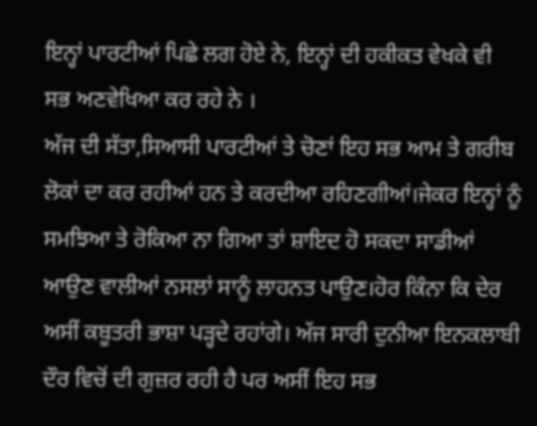ਇਨ੍ਹਾਂ ਪਾਰਟੀਆਂ ਪਿਛੇ ਲਗ ਹੋਏ ਨੇ, ਇਨ੍ਹਾਂ ਦੀ ਹਕੀਕਤ ਵੇਖਕੇ ਵੀ ਸਭ ਅਣਵੇਖਿਆ ਕਰ ਰਹੇ ਨੇ ।
ਅੱਜ ਦੀ ਸੱਤਾ,ਸਿਆਸੀ ਪਾਰਟੀਆਂ ਤੇ ਚੋਣਾਂ ਇਹ ਸਭ ਆਮ ਤੇ ਗਰੀਬ ਲੋਕਾਂ ਦਾ ਕਰ ਰਹੀਆਂ ਹਨ ਤੇ ਕਰਦੀਆ ਰਹਿਣਗੀਆਂ।ਜੇਕਰ ਇਨ੍ਹਾਂ ਨੂੰ ਸਮਝਿਆ ਤੇ ਰੋਕਿਆ ਨਾ ਗਿਆ ਤਾਂ ਸ਼ਾਇਦ ਹੋ ਸਕਦਾ ਸਾਡੀਆਂ ਆਉਣ ਵਾਲੀਆਂ ਨਸਲਾਂ ਸਾਨੂੰ ਲਾਹਨਤ ਪਾਉਣ।ਹੋਰ ਕਿੰਨਾ ਕਿ ਦੇਰ ਅਸੀਂ ਕਬੂਤਰੀ ਭਾਸ਼ਾ ਪੜ੍ਹਦੇ ਰਹਾਂਗੇ। ਅੱਜ ਸਾਰੀ ਦੁਨੀਆ ਇਨਕਲਾਬੀ ਦੌਰ ਵਿਚੋਂ ਦੀ ਗੁਜ਼ਰ ਰਹੀ ਹੈ ਪਰ ਅਸੀਂ ਇਹ ਸਭ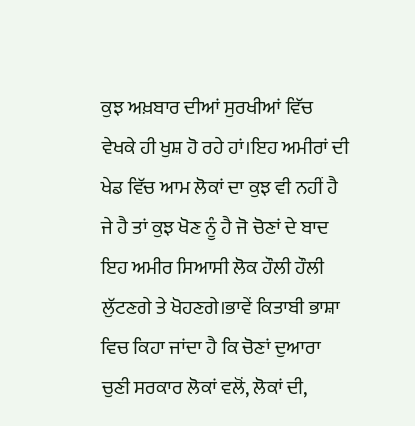ਕੁਝ ਅਖ਼ਬਾਰ ਦੀਆਂ ਸੁਰਖੀਆਂ ਵਿੱਚ ਵੇਖਕੇ ਹੀ ਖੁਸ਼ ਹੋ ਰਹੇ ਹਾਂ।ਇਹ ਅਮੀਰਾਂ ਦੀ ਖੇਡ ਵਿੱਚ ਆਮ ਲੋਕਾਂ ਦਾ ਕੁਝ ਵੀ ਨਹੀਂ ਹੈ ਜੇ ਹੈ ਤਾਂ ਕੁਝ ਖੋਣ ਨੂੰ ਹੈ ਜੋ ਚੋਣਾਂ ਦੇ ਬਾਦ ਇਹ ਅਮੀਰ ਸਿਆਸੀ ਲੋਕ ਹੌਲੀ ਹੌਲੀ ਲੁੱਟਣਗੇ ਤੇ ਖੋਹਣਗੇ।ਭਾਵੇਂ ਕਿਤਾਬੀ ਭਾਸ਼ਾ ਵਿਚ ਕਿਹਾ ਜਾਂਦਾ ਹੈ ਕਿ ਚੋਣਾਂ ਦੁਆਰਾ ਚੁਣੀ ਸਰਕਾਰ ਲੋਕਾਂ ਵਲੋਂ, ਲੋਕਾਂ ਦੀ,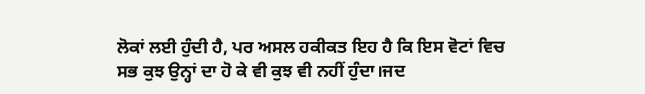ਲੋਕਾਂ ਲਈ ਹੁੰਦੀ ਹੈ, ਪਰ ਅਸਲ ਹਕੀਕਤ ਇਹ ਹੈ ਕਿ ਇਸ ਵੋਟਾਂ ਵਿਚ ਸਭ ਕੁਝ ਉਨ੍ਹਾਂ ਦਾ ਹੋ ਕੇ ਵੀ ਕੁਝ ਵੀ ਨਹੀਂ ਹੁੰਦਾ।ਜਦ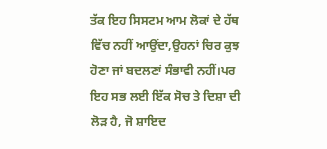ਤੱਕ ਇਹ ਸਿਸਟਮ ਆਮ ਲੋਕਾਂ ਦੇ ਹੱਥ ਵਿੱਚ ਨਹੀਂ ਆਉਂਦਾ,ਉਹਨਾਂ ਚਿਰ ਕੁਝ ਹੋਣਾ ਜਾਂ ਬਦਲਣਾਂ ਸੰਭਾਵੀ ਨਹੀਂ।ਪਰ ਇਹ ਸਭ ਲਈ ਇੱਕ ਸੋਚ ਤੇ ਦਿਸ਼ਾ ਦੀ ਲੋੜ ਹੈ, ਜੋ ਸ਼ਾਇਦ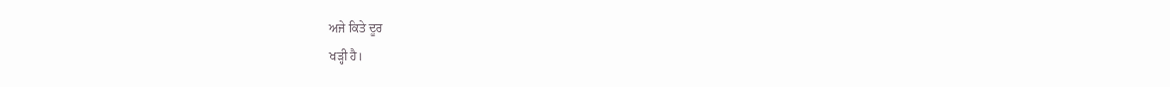ਅਜੇ ਕਿਤੇ ਦੂਰ
ਖੜ੍ਹੀ ਹੈ।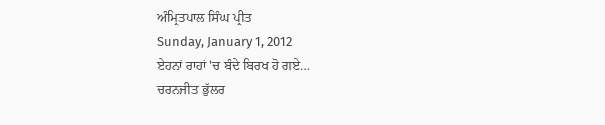ਅੰਮ੍ਰਿਤਪਾਲ ਸਿੰਘ ਪ੍ਰੀਤ
Sunday, January 1, 2012
ਏਹਨਾਂ ਰਾਹਾਂ 'ਚ ਬੰਦੇ ਬਿਰਖ ਹੋ ਗਏ…
ਚਰਨਜੀਤ ਭੁੱਲਰ